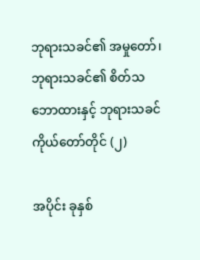ဘုရားသခင်၏ အမှုတော်၊ ဘုရားသခင်၏ စိတ်သဘောထားနှင့် ဘုရားသခင် ကိုယ်တော်တိုင် (၂)

အပိုင်း ခုနှစ်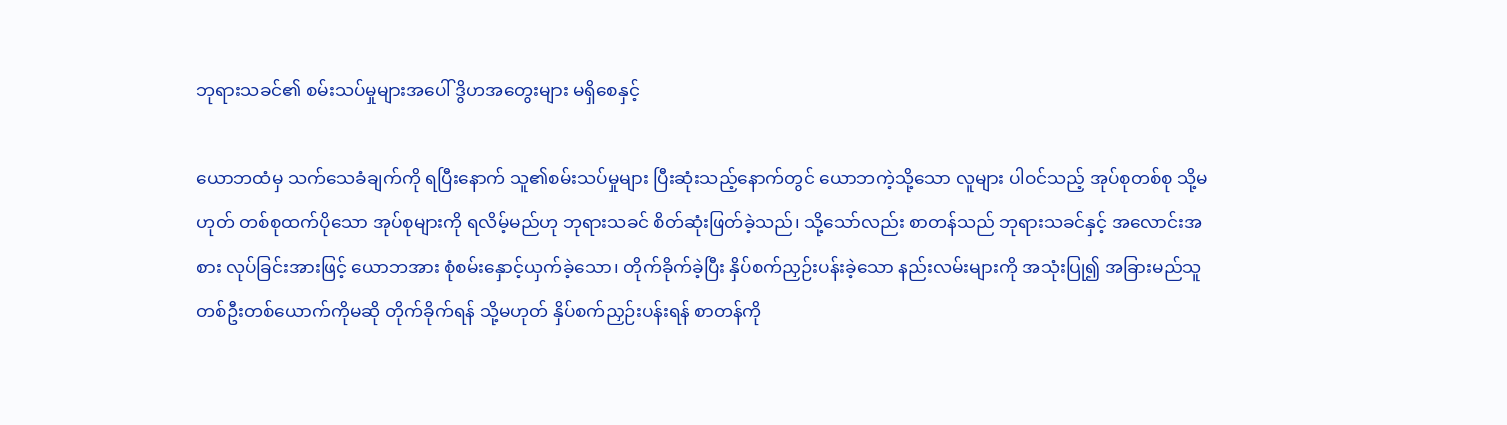ဘုရားသခင်၏ စမ်းသပ်မှုများအပေါ် ဒွိဟအတွေးများ မရှိစေနှင့်

ယောဘထံမှ သက်သေခံချက်ကို ရပြီးနောက် သူ၏စမ်းသပ်မှုများ ပြီးဆုံးသည့်နောက်တွင် ယောဘကဲ့သို့သော လူများ ပါဝင်သည့် အုပ်စုတစ်စု သို့မဟုတ် တစ်စုထက်ပိုသော အုပ်စုများကို ရလိမ့်မည်ဟု ဘုရားသခင် စိတ်ဆုံးဖြတ်ခဲ့သည်၊ သို့သော်လည်း စာတန်သည် ဘုရားသခင်နှင့် အလောင်းအစား လုပ်ခြင်းအားဖြင့် ယောဘအား စုံစမ်းနှောင့်ယှက်ခဲ့သော၊ တိုက်ခိုက်ခဲ့ပြီး နှိပ်စက်ညှဉ်းပန်းခဲ့သော နည်းလမ်းများကို အသုံးပြု၍ အခြားမည်သူ တစ်ဦးတစ်ယောက်ကိုမဆို တိုက်ခိုက်ရန် သို့မဟုတ် နှိပ်စက်ညှဉ်းပန်းရန် စာတန်ကို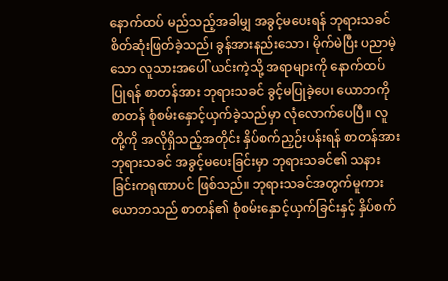နောက်ထပ် မည်သည့်အခါမျှ အခွင့်မပေးရန် ဘုရားသခင် စိတ်ဆုံးဖြတ်ခဲ့သည်၊ ခွန်အားနည်းသော၊ မိုက်မဲပြီး ပညာမဲ့သော လူသားအပေါ် ယင်းကဲ့သို့ အရာများကို နောက်ထပ်ပြုရန် စာတန်အား ဘုရားသခင် ခွင့်မပြုခဲ့ပေ၊ ယောဘကို စာတန် စုံစမ်းနှောင့်ယှက်ခဲ့သည်မှာ လုံလောက်ပေပြီ။ လူတို့ကို အလိုရှိသည့်အတိုင်း နှိပ်စက်ညှဉ်းပန်းရန် စာတန်အား ဘုရားသခင် အခွင့်မပေးခြင်းမှာ ဘုရားသခင်၏ သနားခြင်းကရုဏာပင် ဖြစ်သည်။ ဘုရားသခင်အတွက်မူကား ယောဘသည် စာတန်၏ စုံစမ်းနှောင့်ယှက်ခြင်းနှင့် နှိပ်စက်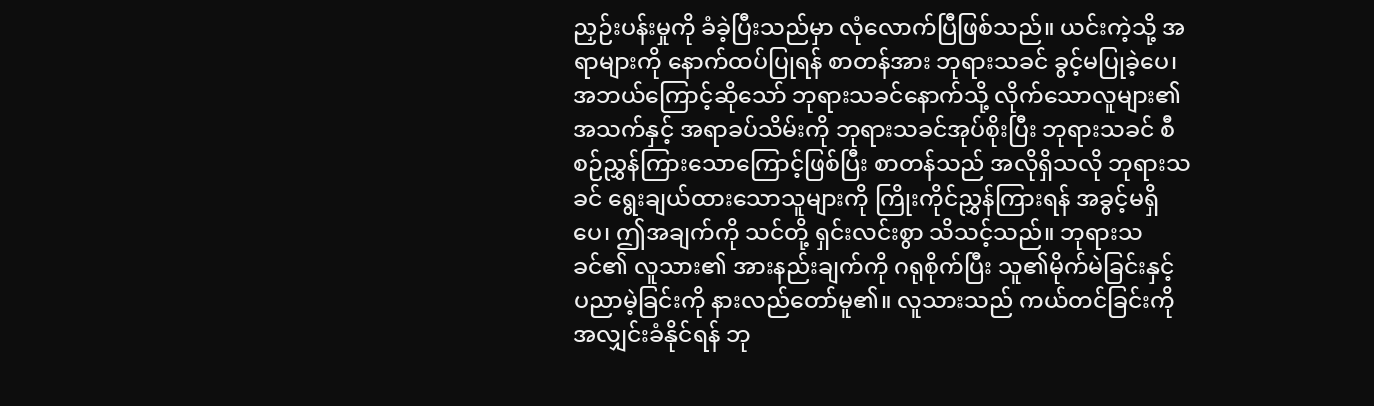ညှဉ်းပန်းမှုကို ခံခဲ့ပြီးသည်မှာ လုံလောက်ပြီဖြစ်သည်။ ယင်းကဲ့သို့ အရာများကို နောက်ထပ်ပြုရန် စာတန်အား ဘုရားသခင် ခွင့်မပြုခဲ့ပေ၊ အဘယ်ကြောင့်ဆိုသော် ဘုရားသခင်နောက်သို့ လိုက်သောလူများ၏ အသက်နှင့် အရာခပ်သိမ်းကို ဘုရားသခင်အုပ်စိုးပြီး ဘုရားသခင် စီစဉ်ညွှန်ကြားသောကြောင့်ဖြစ်ပြီး စာတန်သည် အလိုရှိသလို ဘုရားသခင် ရွေးချယ်ထားသောသူများကို ကြိုးကိုင်ညွှန်ကြားရန် အခွင့်မရှိပေ၊ ဤအချက်ကို သင်တို့ ရှင်းလင်းစွာ သိသင့်သည်။ ဘုရားသခင်၏ လူသား၏ အားနည်းချက်ကို ဂရုစိုက်ပြီး သူ၏မိုက်မဲခြင်းနှင့် ပညာမဲ့ခြင်းကို နားလည်တော်မူ၏။ လူသားသည် ကယ်တင်ခြင်းကို အလျှင်းခံနိုင်ရန် ဘု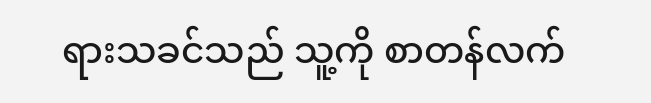ရားသခင်သည် သူ့ကို စာတန်လက်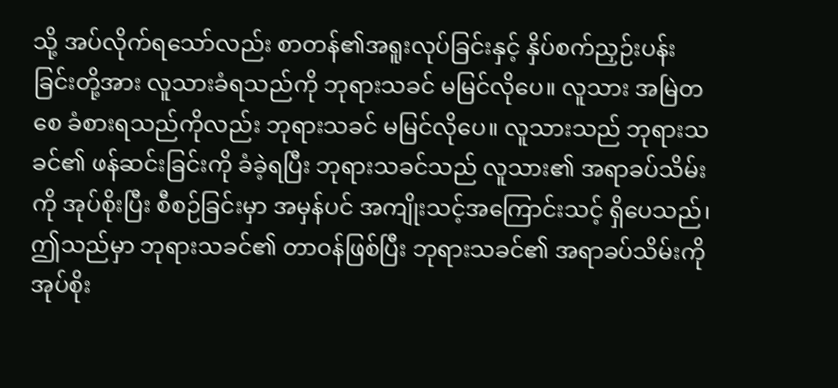သို့ အပ်လိုက်ရသော်လည်း စာတန်၏အရူးလုပ်ခြင်းနှင့် နှိပ်စက်ညှဉ်းပန်းခြင်းတို့အား လူသားခံရသည်ကို ဘုရားသခင် မမြင်လိုပေ။ လူသား အမြဲတစေ ခံစားရသည်ကိုလည်း ဘုရားသခင် မမြင်လိုပေ။ လူသားသည် ဘုရားသခင်၏ ဖန်ဆင်းခြင်းကို ခံခဲ့ရပြီး ဘုရားသခင်သည် လူသား၏ အရာခပ်သိမ်းကို အုပ်စိုးပြီး စီစဉ်ခြင်းမှာ အမှန်ပင် အကျိုးသင့်အကြောင်းသင့် ရှိပေသည်၊ ဤသည်မှာ ဘုရားသခင်၏ တာဝန်ဖြစ်ပြီး ဘုရားသခင်၏ အရာခပ်သိမ်းကို အုပ်စိုး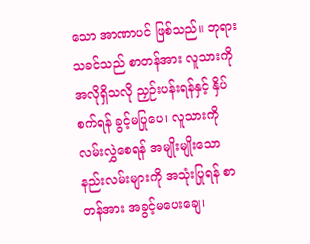သော အာဏာပင် ဖြစ်သည်။ ဘုရားသခင်သည် စာတန်အား လူသားကို အလိုရှိသလို ညှဉ်းပန်းရန်နှင့် နှိပ်စက်ရန် ခွင့်မပြုပေ၊ လူသားကို လမ်းလွှဲစေရန် အမျိုးမျိုးသော နည်းလမ်းများကို အသုံးပြုရန် စာတန်အား အခွင့်မပေးချေ၊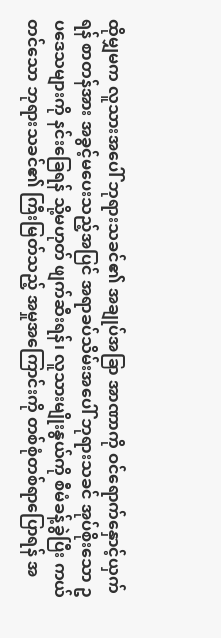ထိုမျှမက လူသားအပေါ် ဘုရားသခင်၏ အချုပ်အခြာ အာဏာကို ဝင်ရောက်နှောင့်ယှက်ရန် စာတန်အား အခွင့်မပေးသည့်အပြင် အရာခပ်သိမ်းအပေါ် ဘုရားသခင် အုပ်စိုးသော ဥပဒေသများကို နင်းခြေရန် သို့မဟုတ် ဖျက်ဆီးရန်၊ လူသားမျိုးနွယ်ကို စီမံခန့်ခွဲပြီး ကယ်တင်သော ဘုရားသခင်၏ ကြီးမြတ်သည့် အမှုအကြောင်းကို တစ်စုံတစ်ရာပြောရန် အ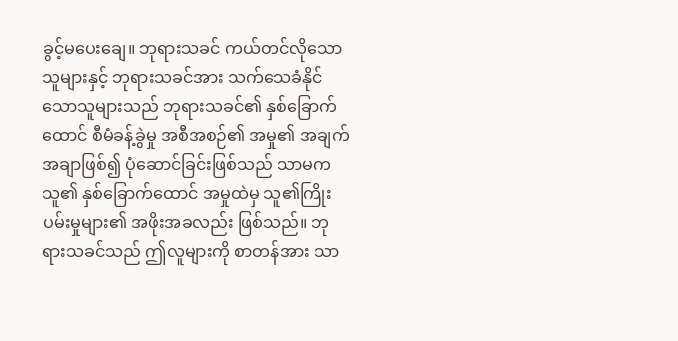ခွင့်မပေးချေ။ ဘုရားသခင် ကယ်တင်လိုသောသူများနှင့် ဘုရားသခင်အား သက်သေခံနိုင်သောသူများသည် ဘုရားသခင်၏ နှစ်ခြောက်ထောင် စီမံခန့်ခွဲမှု အစီအစဉ်၏ အမှု၏ အချက်အချာဖြစ်၍ ပုံဆောင်ခြင်းဖြစ်သည် သာမက သူ၏ နှစ်ခြောက်ထောင် အမှုထဲမှ သူ၏ကြိုးပမ်းမှုများ၏ အဖိုးအခလည်း ဖြစ်သည်။ ဘုရားသခင်သည် ဤလူများကို စာတန်အား သာ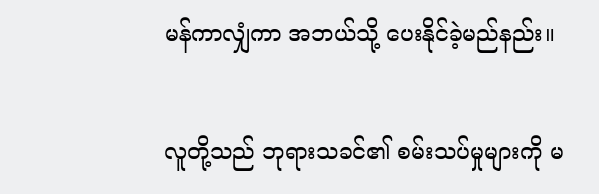မန်ကာလျှံကာ အဘယ်သို့ ပေးနိုင်ခဲ့မည်နည်း။

လူတို့သည် ဘုရားသခင်၏ စမ်းသပ်မှုများကို မ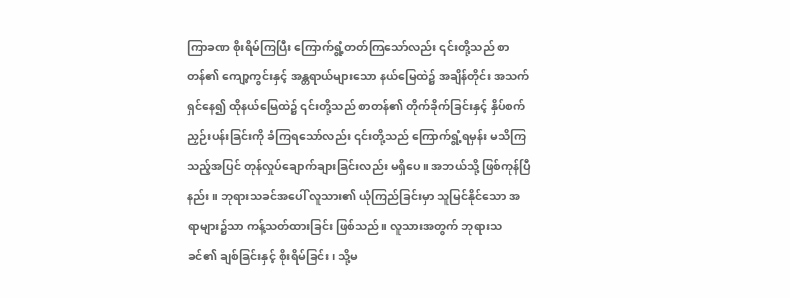ကြာခဏ စိုးရိမ်ကြပြီး ကြောက်ရွံ့တတ်ကြသော်လည်း ၎င်းတို့သည် စာတန်၏ ကျော့ကွင်းနှင့် အန္တရာယ်များသော နယ်မြေထဲ၌ အချိန်တိုင်း အသက်ရှင်နေ၍ ထိုနယ်မြေထဲ၌ ၎င်းတို့သည် စာတန်၏ တိုက်ခိုက်ခြင်းနှင့် နှိပ်စက်ညှဉ်းပန်းခြင်းကို ခံကြရသော်လည်း ၎င်းတို့သည် ကြောက်ရွံ့ရမှန်း မသိကြသည့်အပြင် တုန်လှုပ်ချောက်ချားခြင်းလည်း မရှိပေ။ အဘယ်သို့ ဖြစ်ကုန်ပြီနည်း။ ဘုရားသခင်အပေါ် လူသား၏ ယုံကြည်ခြင်းမှာ သူမြင်နိုင်သော အရာများ၌သာ ကန့်သတ်ထားခြင်း ဖြစ်သည်။ လူသားအတွက် ဘုရားသခင်၏ ချစ်ခြင်းနှင့် စိုးရိမ်ခြင်း၊ သို့မ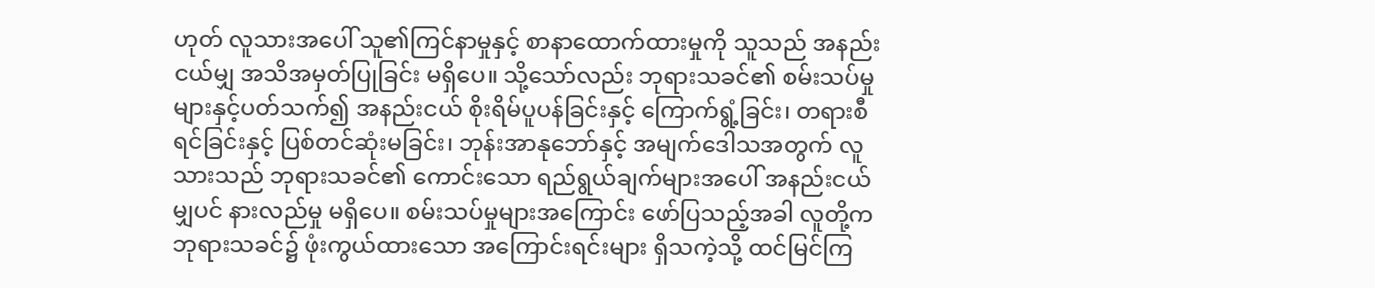ဟုတ် လူသားအပေါ် သူ၏ကြင်နာမှုနှင့် စာနာထောက်ထားမှုကို သူသည် အနည်းငယ်မျှ အသိအမှတ်ပြုခြင်း မရှိပေ။ သို့သော်လည်း ဘုရားသခင်၏ စမ်းသပ်မှုများနှင့်ပတ်သက်၍ အနည်းငယ် စိုးရိမ်ပူပန်ခြင်းနှင့် ကြောက်ရွံ့ခြင်း၊ တရားစီရင်ခြင်းနှင့် ပြစ်တင်ဆုံးမခြင်း၊ ဘုန်းအာနုဘော်နှင့် အမျက်ဒေါသအတွက် လူသားသည် ဘုရားသခင်၏ ကောင်းသော ရည်ရွယ်ချက်များအပေါ် အနည်းငယ်မျှပင် နားလည်မှု မရှိပေ။ စမ်းသပ်မှုများအကြောင်း ဖော်ပြသည့်အခါ လူတို့က ဘုရားသခင်၌ ဖုံးကွယ်ထားသော အကြောင်းရင်းများ ရှိသကဲ့သို့ ထင်မြင်ကြ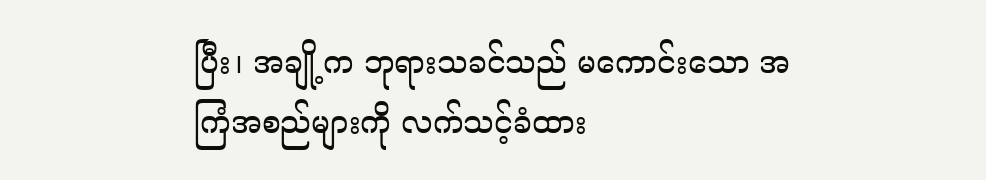ပြီး၊ အချို့က ဘုရားသခင်သည် မကောင်းသော အကြံအစည်များကို လက်သင့်ခံထား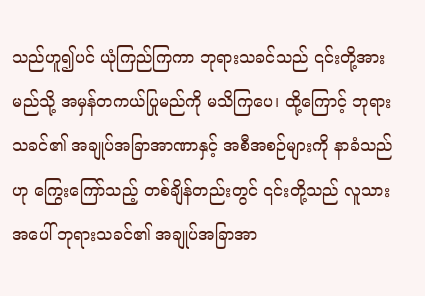သည်ဟူ၍ပင် ယုံကြည်ကြကာ ဘုရားသခင်သည် ၎င်းတို့အား မည်သို့ အမှန်တကယ်ပြုမည်ကို မသိကြပေ၊ ထို့ကြောင့် ဘုရားသခင်၏ အချုပ်အခြာအာဏာနှင့် အစီအစဉ်များကို နာခံသည်ဟု ကြွေးကြော်သည့် တစ်ချိန်တည်းတွင် ၎င်းတို့သည် လူသားအပေါ် ဘုရားသခင်၏ အချုပ်အခြာအာ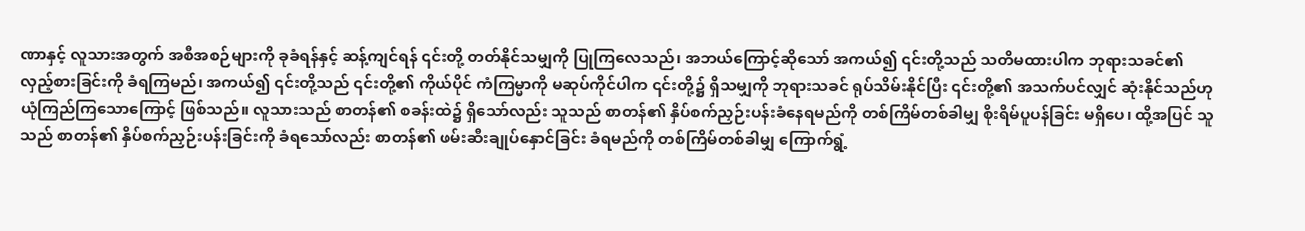ဏာနှင့် လူသားအတွက် အစီအစဉ်များကို ခုခံရန်နှင့် ဆန့်ကျင်ရန် ၎င်းတို့ တတ်နိုင်သမျှကို ပြုကြလေသည်၊ အဘယ်ကြောင့်ဆိုသော် အကယ်၍ ၎င်းတို့သည် သတိမထားပါက ဘုရားသခင်၏ လှည့်စားခြင်းကို ခံရကြမည်၊ အကယ်၍ ၎င်းတို့သည် ၎င်းတို့၏ ကိုယ်ပိုင် ကံကြမ္မာကို မဆုပ်ကိုင်ပါက ၎င်းတို့၌ ရှိသမျှကို ဘုရားသခင် ရုပ်သိမ်းနိုင်ပြီး ၎င်းတို့၏ အသက်ပင်လျှင် ဆုံးနိုင်သည်ဟု ယုံကြည်ကြသောကြောင့် ဖြစ်သည်။ လူသားသည် စာတန်၏ စခန်းထဲ၌ ရှိသော်လည်း သူသည် စာတန်၏ နှိပ်စက်ညှဉ်းပန်းခံနေရမည်ကို တစ်ကြိမ်တစ်ခါမျှ စိုးရိမ်ပူပန်ခြင်း မရှိပေ၊ ထို့အပြင် သူသည် စာတန်၏ နှိပ်စက်ညှဉ်းပန်းခြင်းကို ခံရသော်လည်း စာတန်၏ ဖမ်းဆီးချုပ်နှောင်ခြင်း ခံရမည်ကို တစ်ကြိမ်တစ်ခါမျှ ကြောက်ရွံ့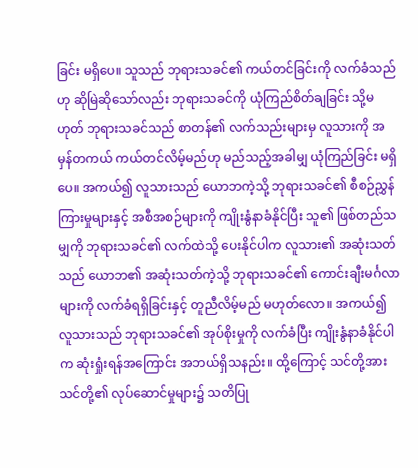ခြင်း မရှိပေ။ သူသည် ဘုရားသခင်၏ ကယ်တင်ခြင်းကို လက်ခံသည်ဟု ဆိုမြဲဆိုသော်လည်း ဘုရားသခင်ကို ယုံကြည်စိတ်ချခြင်း သို့မဟုတ် ဘုရားသခင်သည် စာတန်၏ လက်သည်းများမှ လူသားကို အမှန်တကယ် ကယ်တင်လိမ့်မည်ဟု မည်သည့်အခါမျှ ယုံကြည်ခြင်း မရှိပေ။ အကယ်၍ လူသားသည် ယောဘကဲ့သို့ ဘုရားသခင်၏ စီစဉ်ညွှန်ကြားမှုများနှင့် အစီအစဉ်များကို ကျိုးနွံနာခံနိုင်ပြီး သူ၏ ဖြစ်တည်သမျှကို ဘုရားသခင်၏ လက်ထဲသို့ ပေးနိုင်ပါက လူသား၏ အဆုံးသတ်သည် ယောဘ၏ အဆုံးသတ်ကဲ့သို့ ဘုရားသခင်၏ ကောင်းချီးမင်္ဂလာများကို လက်ခံရရှိခြင်းနှင့် တူညီလိမ့်မည် မဟုတ်လော။ အကယ်၍ လူသားသည် ဘုရားသခင်၏ အုပ်စိုးမှုကို လက်ခံပြီး ကျိုးနွံနာခံနိုင်ပါက ဆုံးရှုံးရန်အကြောင်း အဘယ်ရှိသနည်း။ ထို့ကြောင့် သင်တို့အား သင်တို့၏ လုပ်ဆောင်မှုများ၌ သတိပြု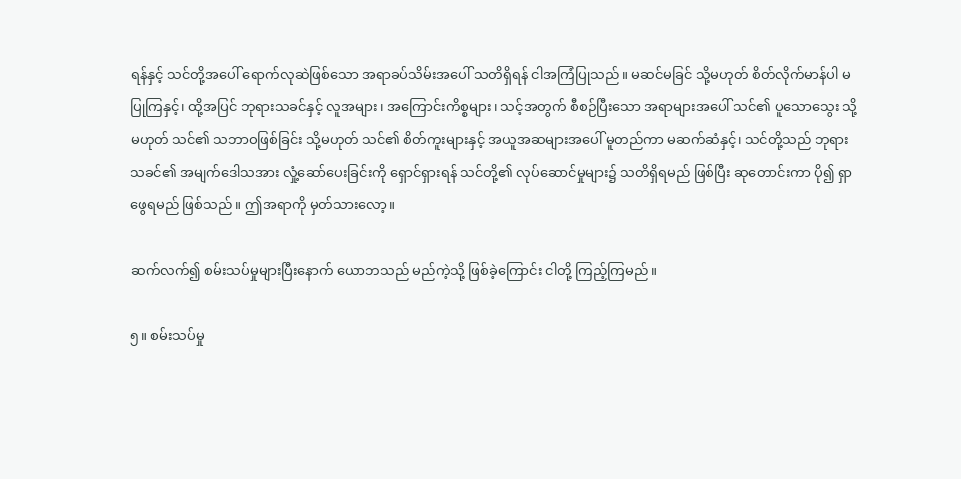ရန်နှင့် သင်တို့အပေါ် ရောက်လုဆဲဖြစ်သော အရာခပ်သိမ်းအပေါ် သတိရှိရန် ငါအကြံပြုသည်။ မဆင်မခြင် သို့မဟုတ် စိတ်လိုက်မာန်ပါ မပြုကြနှင့်၊ ထို့အပြင် ဘုရားသခင်နှင့် လူအများ၊ အကြောင်းကိစ္စများ၊ သင့်အတွက် စီစဉ်ပြီးသော အရာများအပေါ် သင်၏ ပူသောသွေး သို့မဟုတ် သင်၏ သဘာဝဖြစ်ခြင်း သို့မဟုတ် သင်၏ စိတ်ကူးများနှင့် အယူအဆများအပေါ် မူတည်ကာ မဆက်ဆံနှင့်၊ သင်တို့သည် ဘုရားသခင်၏ အမျက်ဒေါသအား လှုံ့ဆော်ပေးခြင်းကို ရှောင်ရှားရန် သင်တို့၏ လုပ်ဆောင်မှုများ၌ သတိရှိရမည် ဖြစ်ပြီး ဆုတောင်းကာ ပို၍ ရှာဖွေရမည် ဖြစ်သည်။ ဤအရာကို မှတ်သားလော့။

ဆက်လက်၍ စမ်းသပ်မှုများပြီးနောက် ယောဘသည် မည်ကဲ့သို့ ဖြစ်ခဲ့ကြောင်း ငါတို့ ကြည့်ကြမည်။

၅။ စမ်းသပ်မှု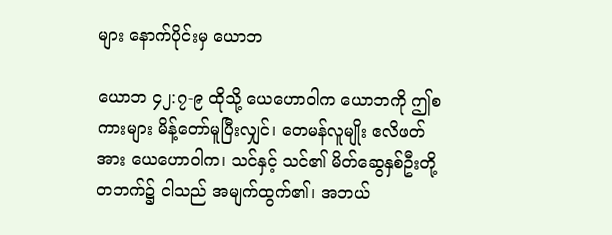များ နောက်ပိုင်းမှ ယောဘ

ယောဘ ၄၂:၇-၉ ထိုသို့ ယေဟောဝါက ယောဘကို ဤစကားများ မိန့်တော်မူပြီးလျှင်၊ တေမန်လူမျိုး ဧလိဖတ်အား ယေဟောဝါက၊ သင်နှင့် သင်၏ မိတ်ဆွေနှစ်ဦးတို့တဘက်၌ ငါသည် အမျက်ထွက်၏၊ အဘယ်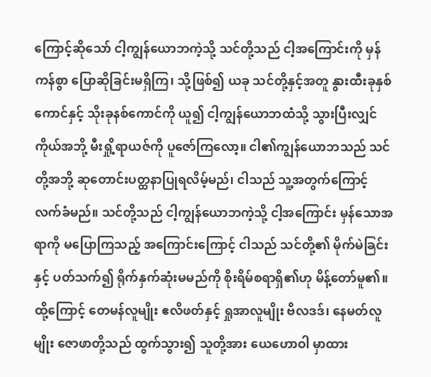ကြောင့်ဆိုသော် ငါ့ကျွန်ယောဘကဲ့သို့ သင်တို့သည် ငါ့အကြောင်းကို မှန်ကန်စွာ ပြောဆိုခြင်းမရှိကြ၊ သို့ဖြစ်၍ ယခု သင်တို့နှင့်အတူ နွားထီးခုနှစ်ကောင်နှင့် သိုးခုနစ်ကောင်ကို ယူ၍ ငါ့ကျွန်ယောဘထံသို့ သွားပြီးလျှင် ကိုယ်အဘို့ မီးရှို့ရာယဇ်ကို ပူဇော်ကြလော့။ ငါ၏ကျွန်ယောဘသည် သင်တို့အဘို့ ဆုတောင်းပတ္ထနာပြုရလိမ့်မည်၊ ငါသည် သူ့အတွက်ကြောင့် လက်ခံမည်။ သင်တို့သည် ငါ့ကျွန်ယောဘကဲ့သို့ ငါ့အကြောင်း မှန်သောအရာကို မပြောကြသည့် အကြောင်းကြောင့် ငါသည် သင်တို့၏ မိုက်မဲခြင်းနှင့် ပတ်သက်၍ ရိုက်နှက်ဆုံးမမည်ကို စိုးရိမ်စရာရှိ၏ဟု မိန့်တော်မူ၏။ ထို့ကြောင့် တေမန်လူမျိုး ဧလိဖတ်နှင့် ရှုအာလူမျိုး ဗိလဒဒ်၊ နေမတ်လူမျိုး ဇောဖာတို့သည် ထွက်သွား၍ သူတို့အား ယေဟောဝါ မှာထား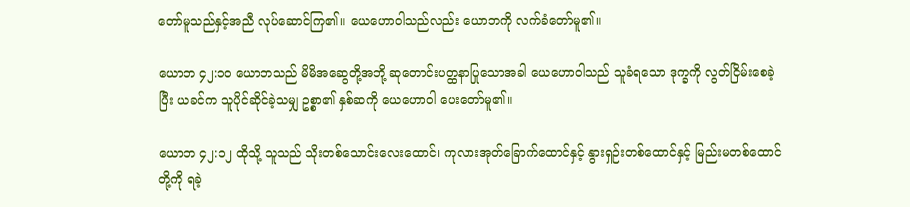တော်မူသည်နှင့်အညီ လုပ်ဆောင်ကြ၏။ ယေဟောဝါသည်လည်း ယောဘကို လက်ခံတော်မူ၏။

ယောဘ ၄၂:၁၀ ယောဘသည် မိမိအဆွေတို့အဘို့ ဆုတောင်းပတ္ထနာပြုသောအခါ ယေဟောဝါသည် သူခံရသော ဒုက္ခကို လွတ်ငြိမ်းစေခဲ့ပြီး ယခင်က သူပိုင်ဆိုင်ခဲ့သမျှ ဥစ္စာ၏ နှစ်ဆကို ယေဟောဝါ ပေးတော်မူ၏။

ယောဘ ၄၂:၁၂ ထိုသို့ သူသည် သိုးတစ်သောင်းလေးထောင်၊ ကုလားအုတ်ခြောက်ထောင်နှင့် နွားရှဉ်းတစ်ထောင်နှင့် မြည်းမတစ်ထောင်တို့ကို ရခဲ့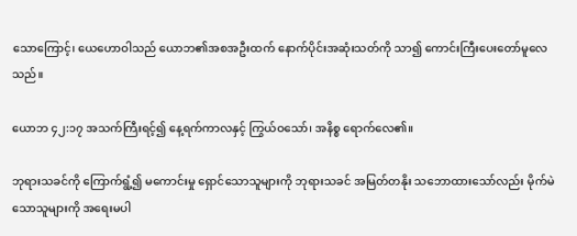သောကြောင့်၊ ယေဟောဝါသည် ယောဘ၏အစအဦးထက် နောက်ပိုင်းအဆုံးသတ်ကို သာ၍ ကောင်းကြီးပေးတော်မူလေသည်။

ယောဘ ၄၂:၁၇ အသက်ကြီးရင့်၍ နေ့ရက်ကာလနှင့် ကြွယ်ဝသော်၊ အနိစ္စ ရောက်လေ၏။

ဘုရားသခင်ကို ကြောက်ရွံ့၍ မကောင်းမှု ရှောင်သောသူများကို ဘုရားသခင် အမြတ်တနိုး သဘောထားသော်လည်း မိုက်မဲသောသူများကို အရေးမပါ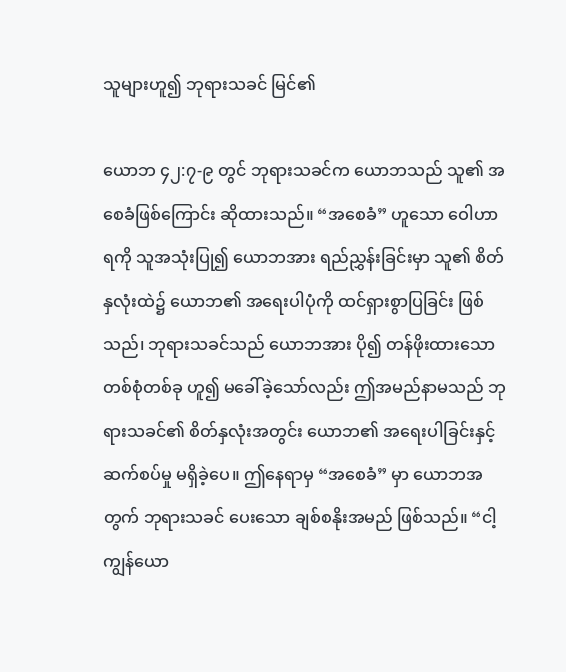သူများဟူ၍ ဘုရားသခင် မြင်၏

ယောဘ ၄၂:၇-၉ တွင် ဘုရားသခင်က ယောဘသည် သူ၏ အစေခံဖြစ်ကြောင်း ဆိုထားသည်။ “အစေခံ” ဟူသော ဝေါဟာရကို သူအသုံးပြု၍ ယောဘအား ရည်ညွှန်းခြင်းမှာ သူ၏ စိတ်နှလုံးထဲ၌ ယောဘ၏ အရေးပါပုံကို ထင်ရှားစွာပြခြင်း ဖြစ်သည်၊ ဘုရားသခင်သည် ယောဘအား ပို၍ တန်ဖိုးထားသော တစ်စုံတစ်ခု ဟူ၍ မခေါ်ခဲ့သော်လည်း ဤအမည်နာမသည် ဘုရားသခင်၏ စိတ်နှလုံးအတွင်း ယောဘ၏ အရေးပါခြင်းနှင့် ဆက်စပ်မှု မရှိခဲ့ပေ။ ဤနေရာမှ “အစေခံ” မှာ ယောဘအတွက် ဘုရားသခင် ပေးသော ချစ်စနိုးအမည် ဖြစ်သည်။ “ငါ့ကျွန်ယော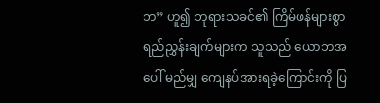ဘ” ဟူ၍ ဘုရားသခင်၏ ကြိမ်ဖန်များစွာ ရည်ညွှန်းချက်များက သူသည် ယောဘအပေါ် မည်မျှ ကျေနပ်အားရခဲ့ကြောင်းကို ပြ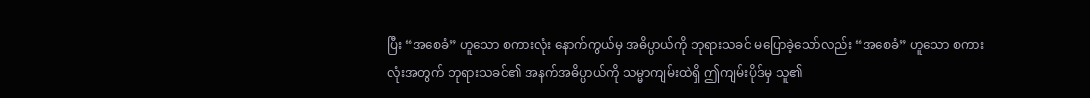ပြီး “အစေခံ” ဟူသော စကားလုံး နောက်ကွယ်မှ အဓိပ္ပာယ်ကို ဘုရားသခင် မပြောခဲ့သော်လည်း “အစေခံ” ဟူသော စကားလုံးအတွက် ဘုရားသခင်၏ အနက်အဓိပ္ပာယ်ကို သမ္မာကျမ်းထဲရှိ ဤကျမ်းပိုဒ်မှ သူ၏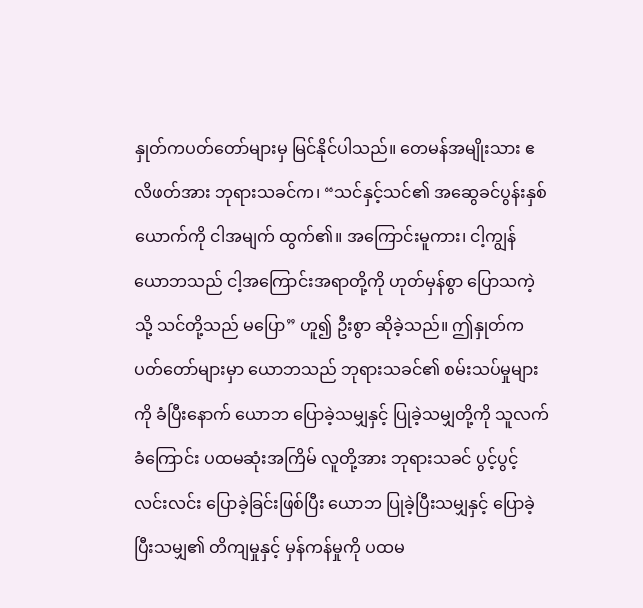နှုတ်ကပတ်တော်များမှ မြင်နိုင်ပါသည်။ တေမန်အမျိုးသား ဧလိဖတ်အား ဘုရားသခင်က၊ “သင်နှင့်သင်၏ အဆွေခင်ပွန်းနှစ်ယောက်ကို ငါအမျက် ထွက်၏။ အကြောင်းမူကား၊ ငါ့ကျွန်ယောဘသည် ငါ့အကြောင်းအရာတို့ကို ဟုတ်မှန်စွာ ပြောသကဲ့သို့ သင်တို့သည် မပြော” ဟူ၍ ဦးစွာ ဆိုခဲ့သည်။ ဤနှုတ်ကပတ်တော်များမှာ ယောဘသည် ဘုရားသခင်၏ စမ်းသပ်မှုများကို ခံပြီးနောက် ယောဘ ပြောခဲ့သမျှနှင့် ပြုခဲ့သမျှတို့ကို သူလက်ခံကြောင်း ပထမဆုံးအကြိမ် လူတို့အား ဘုရားသခင် ပွင့်ပွင့်လင်းလင်း ပြောခဲ့ခြင်းဖြစ်ပြီး ယောဘ ပြုခဲ့ပြီးသမျှနှင့် ပြောခဲ့ပြီးသမျှ၏ တိကျမှုနှင့် မှန်ကန်မှုကို ပထမ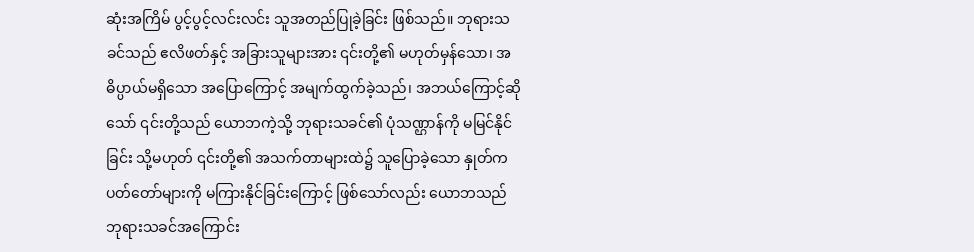ဆုံးအကြိမ် ပွင့်ပွင့်လင်းလင်း သူအတည်ပြုခဲ့ခြင်း ဖြစ်သည်။ ဘုရားသခင်သည် ဧလိဖတ်နှင့် အခြားသူများအား ၎င်းတို့၏ မဟုတ်မှန်သော၊ အဓိပ္ပာယ်မရှိသော အပြောကြောင့် အမျက်ထွက်ခဲ့သည်၊ အဘယ်ကြောင့်ဆိုသော် ၎င်းတို့သည် ယောဘကဲ့သို့ ဘုရားသခင်၏ ပုံသဏ္ဌာန်ကို မမြင်နိုင်ခြင်း သို့မဟုတ် ၎င်းတို့၏ အသက်တာများထဲ၌ သူပြောခဲ့သော နှုတ်ကပတ်တော်များကို မကြားနိုင်ခြင်းကြောင့် ဖြစ်သော်လည်း ယောဘသည် ဘုရားသခင်အကြောင်း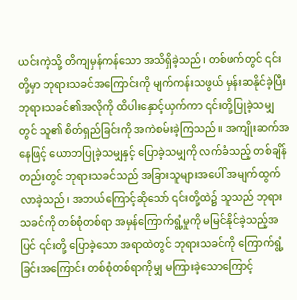ယင်းကဲ့သို့ တိကျမှန်ကန်သော အသိရှိခဲ့သည်၊ တစ်ဖက်တွင် ၎င်းတို့မှာ ဘုရားသခင်အကြောင်းကို မျက်ကန်းသဖွယ် မှန်းဆနိုင်ခဲ့ပြီး ဘုရားသခင်၏အလိုကို ထိပါးနှောင့်ယှက်ကာ ၎င်းတို့ပြုခဲ့သမျှတွင် သူ၏ စိတ်ရှည်ခြင်းကို အကဲစမ်းခဲ့ကြသည်။ အကျိုးဆက်အနေဖြင့် ယောဘပြုခဲ့သမျှနှင့် ပြောခဲ့သမျှကို လက်ခံသည့် တစ်ချိန်တည်းတွင် ဘုရားသခင်သည် အခြားသူများအပေါ် အမျက်ထွက်လာခဲ့သည်၊ အဘယ်ကြောင့်ဆိုသော် ၎င်းတို့ထဲ၌ သူသည် ဘုရားသခင်ကို တစ်စုံတစ်ရာ အမှန်ကြောက်ရွံ့မှုကို မမြင်နိုင်ခဲ့သည့်အပြင် ၎င်းတို့ ပြောခဲ့သော အရာထဲတွင် ဘုရားသခင်ကို ကြောက်ရွံ့ခြင်းအကြောင်း တစ်စုံတစ်ရာကိုမျှ မကြားခဲ့သောကြောင့်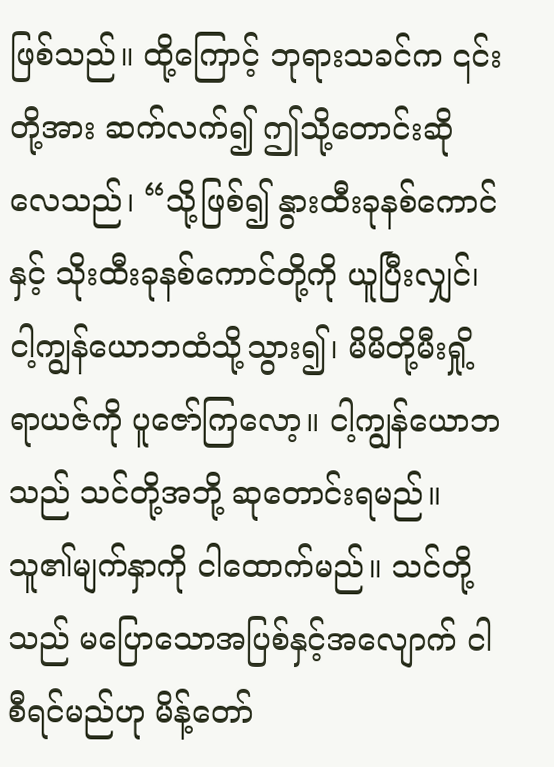ဖြစ်သည်။ ထို့ကြောင့် ဘုရားသခင်က ၎င်းတို့အား ဆက်လက်၍ ဤသို့တောင်းဆိုလေသည်၊ “သို့ဖြစ်၍ နွားထီးခုနစ်ကောင်နှင့် သိုးထီးခုနစ်ကောင်တို့ကို ယူပြီးလျှင်၊ ငါ့ကျွန်ယောဘထံသို့သွား၍၊ မိမိတို့မီးရှို့ရာယဇ်ကို ပူဇော်ကြလော့။ ငါ့ကျွန်ယောဘသည် သင်တို့အဘို့ ဆုတောင်းရမည်။ သူ၏မျက်နှာကို ငါထောက်မည်။ သင်တို့သည် မပြောသောအပြစ်နှင့်အလျောက် ငါစီရင်မည်ဟု မိန့်တော်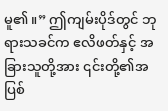မူ၏။” ဤကျမ်းပိုဒ်တွင် ဘုရားသခင်က ဧလိဖတ်နှင့် အခြားသူတို့အား ၎င်းတို့၏အပြစ်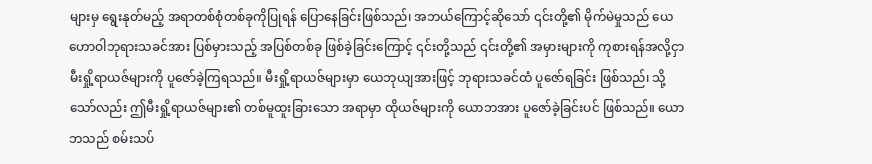များမှ ရွေးနုတ်မည့် အရာတစ်စုံတစ်ခုကိုပြုရန် ပြောနေခြင်းဖြစ်သည်၊ အဘယ်ကြောင့်ဆိုသော် ၎င်းတို့၏ မိုက်မဲမှုသည် ယေဟောဝါဘုရားသခင်အား ပြစ်မှားသည့် အပြစ်တစ်ခု ဖြစ်ခဲ့ခြင်းကြောင့် ၎င်းတို့သည် ၎င်းတို့၏ အမှားများကို ကုစားရန်အလို့ငှာ မီးရှို့ရာယဇ်များကို ပူဇော်ခဲ့ကြရသည်။ မီးရှို့ရာယဇ်များမှာ ယေဘုယျအားဖြင့် ဘုရားသခင်ထံ ပူဇော်ရခြင်း ဖြစ်သည်၊ သို့သော်လည်း ဤမီးရှို့ရာယဇ်များ၏ တစ်မူထူးခြားသော အရာမှာ ထိုယဇ်များကို ယောဘအား ပူဇော်ခဲ့ခြင်းပင် ဖြစ်သည်။ ယောဘသည် စမ်းသပ်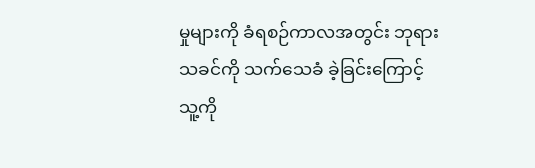မှုများကို ခံရစဉ်ကာလအတွင်း ဘုရားသခင်ကို သက်သေခံ ခဲ့ခြင်းကြောင့် သူ့ကို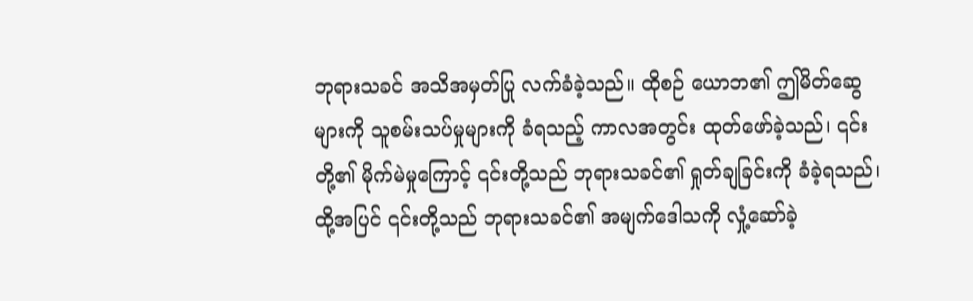ဘုရားသခင် အသိအမှတ်ပြု လက်ခံခဲ့သည်။ ထိုစဉ် ယောဘ၏ ဤမိတ်ဆွေများကို သူစမ်းသပ်မှုများကို ခံရသည့် ကာလအတွင်း ထုတ်ဖော်ခဲ့သည်၊ ၎င်းတို့၏ မိုက်မဲမှုကြောင့် ၎င်းတို့သည် ဘုရားသခင်၏ ရှုတ်ချခြင်းကို ခံခဲ့ရသည်၊ ထို့အပြင် ၎င်းတို့သည် ဘုရားသခင်၏ အမျက်ဒေါသကို လှုံ့ဆော်ခဲ့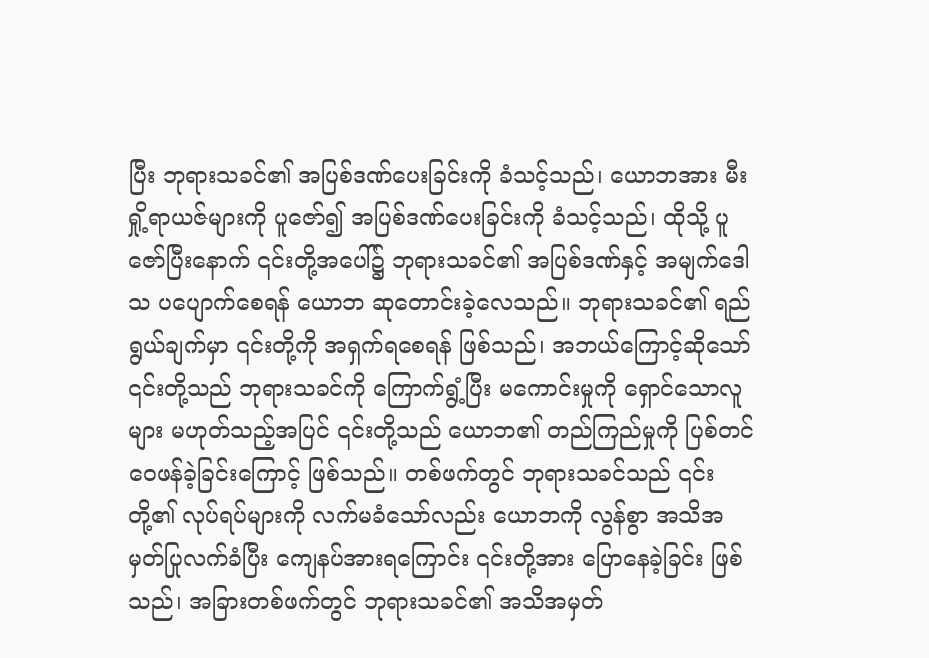ပြီး ဘုရားသခင်၏ အပြစ်ဒဏ်ပေးခြင်းကို ခံသင့်သည်၊ ယောဘအား မီးရှို့ရာယဇ်များကို ပူဇော်၍ အပြစ်ဒဏ်ပေးခြင်းကို ခံသင့်သည်၊ ထိုသို့ ပူဇော်ပြီးနောက် ၎င်းတို့အပေါ်၌ ဘုရားသခင်၏ အပြစ်ဒဏ်နှင့် အမျက်ဒေါသ ပပျောက်စေရန် ယောဘ ဆုတောင်းခဲ့လေသည်။ ဘုရားသခင်၏ ရည်ရွယ်ချက်မှာ ၎င်းတို့ကို အရှက်ရစေရန် ဖြစ်သည်၊ အဘယ်ကြောင့်ဆိုသော် ၎င်းတို့သည် ဘုရားသခင်ကို ကြောက်ရွံ့ပြီး မကောင်းမှုကို ရှောင်သောလူများ မဟုတ်သည့်အပြင် ၎င်းတို့သည် ယောဘ၏ တည်ကြည်မှုကို ပြစ်တင်ဝေဖန်ခဲ့ခြင်းကြောင့် ဖြစ်သည်။ တစ်ဖက်တွင် ဘုရားသခင်သည် ၎င်းတို့၏ လုပ်ရပ်များကို လက်မခံသော်လည်း ယောဘကို လွန်စွာ အသိအမှတ်ပြုလက်ခံပြီး ကျေနပ်အားရကြောင်း ၎င်းတို့အား ပြောနေခဲ့ခြင်း ဖြစ်သည်၊ အခြားတစ်ဖက်တွင် ဘုရားသခင်၏ အသိအမှတ်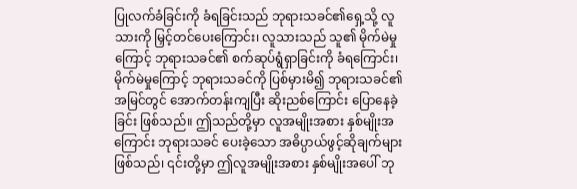ပြုလက်ခံခြင်းကို ခံရခြင်းသည် ဘုရားသခင်၏ရှေ့သို့ လူသားကို မြှင့်တင်ပေးကြောင်း၊ လူသားသည် သူ၏ မိုက်မဲမှုကြောင့် ဘုရားသခင်၏ စက်ဆုပ်ရွံရှာခြင်းကို ခံရကြောင်း၊ မိုက်မဲမှုကြောင့် ဘုရားသခင်ကို ပြစ်မှားမိ၍ ဘုရားသခင်၏ အမြင်တွင် အောက်တန်းကျပြီး ဆိုးညစ်ကြောင်း ပြောနေခဲ့ခြင်း ဖြစ်သည်။ ဤသည်တို့မှာ လူအမျိုးအစား နှစ်မျိုးအကြောင်း ဘုရားသခင် ပေးခဲ့သော အဓိပ္ပာယ်ဖွင့်ဆိုချက်များ ဖြစ်သည်၊ ၎င်းတို့မှာ ဤလူအမျိုးအစား နှစ်မျိုးအပေါ် ဘု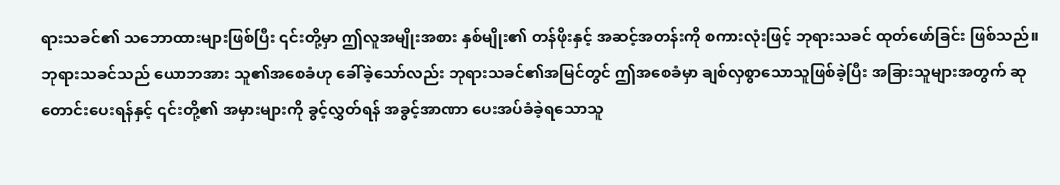ရားသခင်၏ သဘောထားများဖြစ်ပြီး ၎င်းတို့မှာ ဤလူအမျိုးအစား နှစ်မျိုး၏ တန်ဖိုးနှင့် အဆင့်အတန်းကို စကားလုံးဖြင့် ဘုရားသခင် ထုတ်ဖော်ခြင်း ဖြစ်သည်။ ဘုရားသခင်သည် ယောဘအား သူ၏အစေခံဟု ခေါ်ခဲ့သော်လည်း ဘုရားသခင်၏အမြင်တွင် ဤအစေခံမှာ ချစ်လှစွာသောသူဖြစ်ခဲ့ပြီး အခြားသူများအတွက် ဆုတောင်းပေးရန်နှင့် ၎င်းတို့၏ အမှားများကို ခွင့်လွှတ်ရန် အခွင့်အာဏာ ပေးအပ်ခံခဲ့ရသောသူ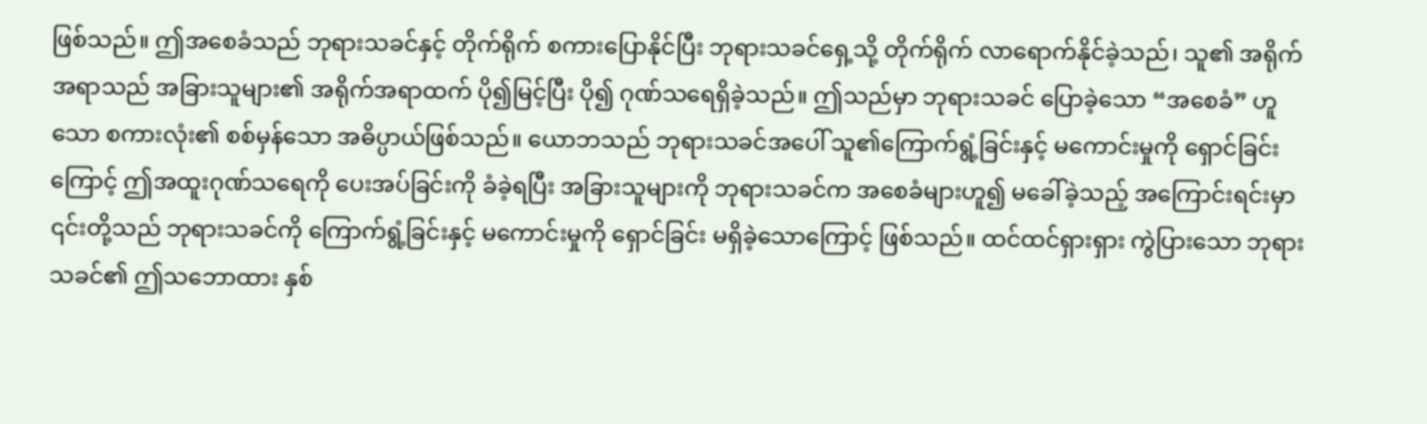ဖြစ်သည်။ ဤအစေခံသည် ဘုရားသခင်နှင့် တိုက်ရိုက် စကားပြောနိုင်ပြီး ဘုရားသခင်ရှေ့သို့ တိုက်ရိုက် လာရောက်နိုင်ခဲ့သည်၊ သူ၏ အရိုက်အရာသည် အခြားသူများ၏ အရိုက်အရာထက် ပို၍မြင့်ပြီး ပို၍ ဂုဏ်သရေရှိခဲ့သည်။ ဤသည်မှာ ဘုရားသခင် ပြောခဲ့သော “အစေခံ” ဟူသော စကားလုံး၏ စစ်မှန်သော အဓိပ္ပာယ်ဖြစ်သည်။ ယောဘသည် ဘုရားသခင်အပေါ် သူ၏ကြောက်ရွံ့ခြင်းနှင့် မကောင်းမှုကို ရှောင်ခြင်းကြောင့် ဤအထူးဂုဏ်သရေကို ပေးအပ်ခြင်းကို ခံခဲ့ရပြီး အခြားသူများကို ဘုရားသခင်က အစေခံများဟူ၍ မခေါ်ခဲ့သည့် အကြောင်းရင်းမှာ ၎င်းတို့သည် ဘုရားသခင်ကို ကြောက်ရွံ့ခြင်းနှင့် မကောင်းမှုကို ရှောင်ခြင်း မရှိခဲ့သောကြောင့် ဖြစ်သည်။ ထင်ထင်ရှားရှား ကွဲပြားသော ဘုရားသခင်၏ ဤသဘောထား နှစ်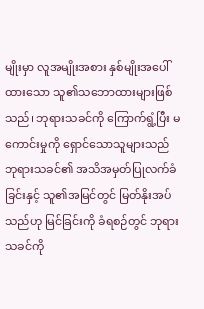မျိုးမှာ လူအမျိုးအစား နှစ်မျိုးအပေါ် ထားသော သူ၏သဘောထားများဖြစ်သည်၊ ဘုရားသခင်ကို ကြောက်ရွံ့ပြီး မကောင်းမှုကို ရှောင်သောသူများသည် ဘုရားသခင်၏ အသိအမှတ်ပြုလက်ခံခြင်းနှင့် သူ၏အမြင်တွင် မြတ်နိုးအပ်သည်ဟု မြင်ခြင်းကို ခံရစဉ်တွင် ဘုရားသခင်ကို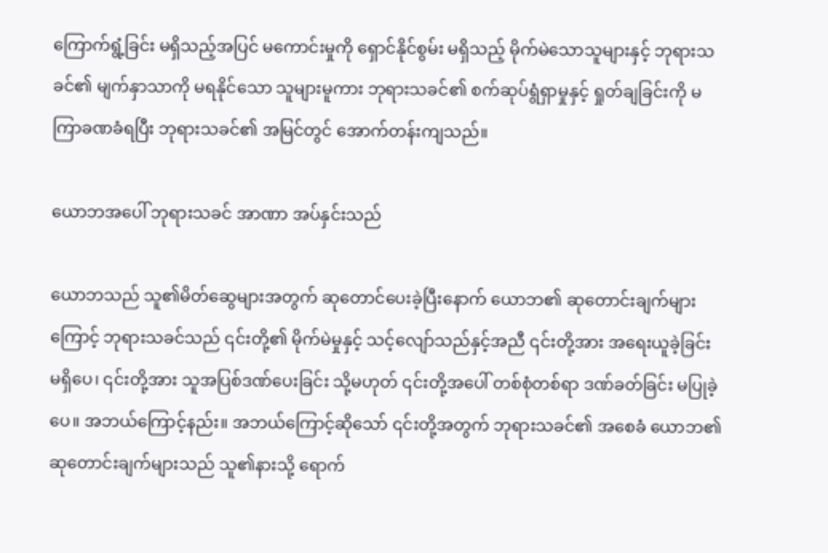ကြောက်ရွံ့ခြင်း မရှိသည့်အပြင် မကောင်းမှုကို ရှောင်နိုင်စွမ်း မရှိသည့် မိုက်မဲသောသူများနှင့် ဘုရားသခင်၏ မျက်နှာသာကို မရနိုင်သော သူများမူကား ဘုရားသခင်၏ စက်ဆုပ်ရွံရှာမှုနှင့် ရှုတ်ချခြင်းကို မကြာခဏခံရပြီး ဘုရားသခင်၏ အမြင်တွင် အောက်တန်းကျသည်။

ယောဘအပေါ် ဘုရားသခင် အာဏာ အပ်နှင်းသည်

ယောဘသည် သူ၏မိတ်ဆွေများအတွက် ဆုတောင်ပေးခဲ့ပြီးနောက် ယောဘ၏ ဆုတောင်းချက်များကြောင့် ဘုရားသခင်သည် ၎င်းတို့၏ မိုက်မဲမှုနှင့် သင့်လျော်သည်နှင့်အညီ ၎င်းတို့အား အရေးယူခဲ့ခြင်း မရှိပေ၊ ၎င်းတို့အား သူအပြစ်ဒဏ်ပေးခြင်း သို့မဟုတ် ၎င်းတို့အပေါ် တစ်စုံတစ်ရာ ဒဏ်ခတ်ခြင်း မပြုခဲ့ပေ။ အဘယ်ကြောင့်နည်း။ အဘယ်ကြောင့်ဆိုသော် ၎င်းတို့အတွက် ဘုရားသခင်၏ အစေခံ ယောဘ၏ ဆုတောင်းချက်များသည် သူ၏နားသို့ ရောက်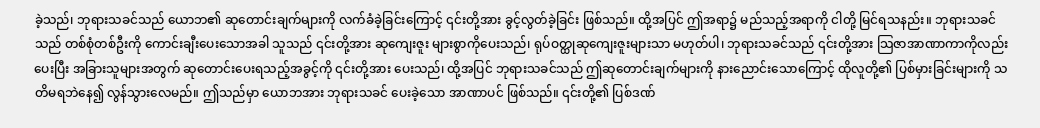ခဲ့သည်၊ ဘုရားသခင်သည် ယောဘ၏ ဆုတောင်းချက်များကို လက်ခံခဲ့ခြင်းကြောင့် ၎င်းတို့အား ခွင့်လွတ်ခဲ့ခြင်း ဖြစ်သည်။ ထို့အပြင် ဤအရာ၌ မည်သည့်အရာကို ငါတို့ မြင်ရသနည်း။ ဘုရားသခင်သည် တစ်စုံတစ်ဦးကို ကောင်းချီးပေးသောအခါ သူသည် ၎င်းတို့အား ဆုကျေးဇူး များစွာကိုပေးသည်၊ ရုပ်ဝတ္ထုဆုကျေးဇူးများသာ မဟုတ်ပါ၊ ဘုရားသခင်သည် ၎င်းတို့အား သြဇာအာဏာကာကိုလည်းပေးပြီး အခြားသူများအတွက် ဆုတောင်းပေးရသည့်အခွင့်ကို ၎င်းတို့အား ပေးသည်၊ ထို့အပြင် ဘုရားသခင်သည် ဤဆုတောင်းချက်များကို နားညောင်းသောကြောင့် ထိုလူတို့၏ ပြစ်မှားခြင်းများကို သတိမရဘဲနေ၍ လွန်သွားလေမည်။ ဤသည်မှာ ယောဘအား ဘုရားသခင် ပေးခဲ့သော အာဏာပင် ဖြစ်သည်။ ၎င်းတို့၏ ပြစ်ဒဏ်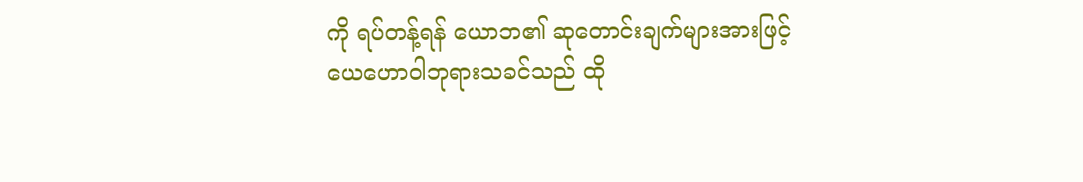ကို ရပ်တန့်ရန် ယောဘ၏ ဆုတောင်းချက်များအားဖြင့် ယေဟောဝါဘုရားသခင်သည် ထို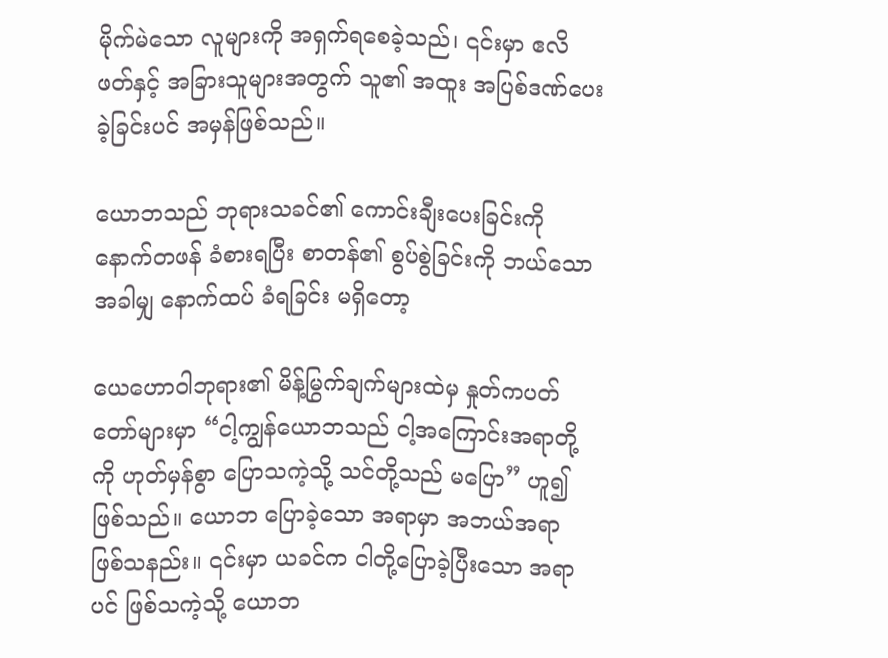မိုက်မဲသော လူများကို အရှက်ရစေခဲ့သည်၊ ၎င်းမှာ ဧလိဖတ်နှင့် အခြားသူများအတွက် သူ၏ အထူး အပြစ်ဒဏ်ပေးခဲ့ခြင်းပင် အမှန်ဖြစ်သည်။

ယောဘသည် ဘုရားသခင်၏ ကောင်းချီးပေးခြင်းကို နောက်တဖန် ခံစားရပြီး စာတန်၏ စွပ်စွဲခြင်းကို ဘယ်သောအခါမျှ နောက်ထပ် ခံရခြင်း မရှိတော့

ယေဟောဝါဘုရား၏ မိန့်မြွက်ချက်များထဲမှ နှုတ်ကပတ်တော်များမှာ “ငါ့ကျွန်ယောဘသည် ငါ့အကြောင်းအရာတို့ကို ဟုတ်မှန်စွာ ပြောသကဲ့သို့ သင်တို့သည် မပြော” ဟူ၍ဖြစ်သည်။ ယောဘ ပြောခဲ့သော အရာမှာ အဘယ်အရာ ဖြစ်သနည်း။ ၎င်းမှာ ယခင်က ငါတို့ပြောခဲ့ပြီးသော အရာပင် ဖြစ်သကဲ့သို့ ယောဘ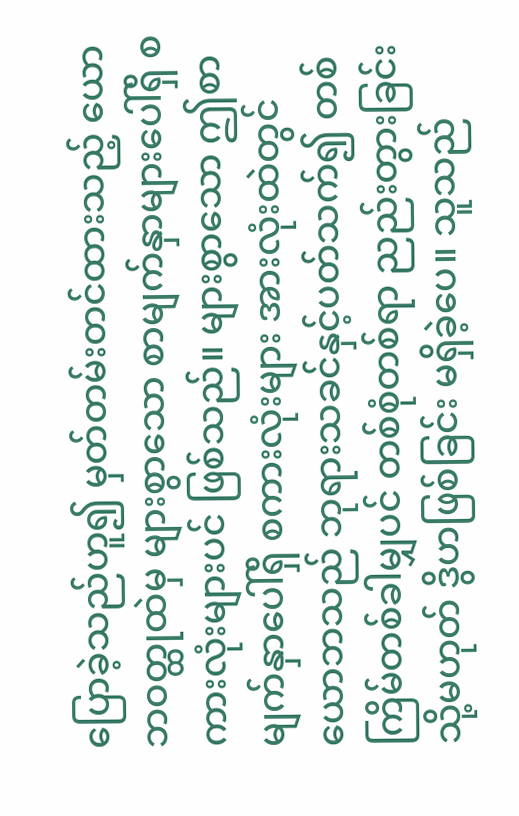ပြောခဲ့သည်ဟူ၍ မှတ်တမ်းတင်ထားသည့် ယောဘဝတ္ထုထဲမှ များစွာသော စာမျက်နှာများပေါ်ရှိ စကားလုံးများပင် ဖြစ်သည်။ များစွာသော ဤစာမျက်နှာပေါ်ရှိ စကားလုံးများ အားလုံးထဲတွင် ယောဘသည် ဘုရားသခင်နှင့်ပတ်သက်၍ တစ်ကြိမ်တစ်ခါမျှပင် တစ်စုံတစ်ရာ ညည်းတွားခြင်း သို့မဟုတ် ဒွိဟဖြစ်ခြင်း မရှိခဲ့ပေ။ သူသည်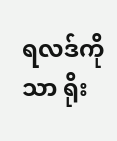ရလဒ်ကိုသာ ရိုး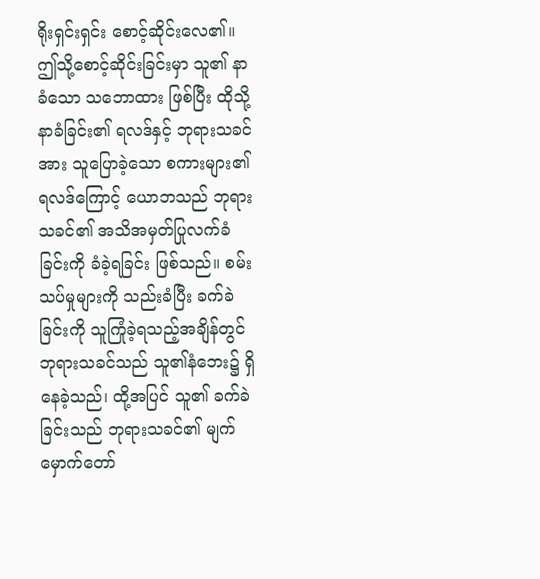ရိုးရှင်းရှင်း စောင့်ဆိုင်းလေ၏။ ဤသို့စောင့်ဆိုင်းခြင်းမှာ သူ၏ နာခံသော သဘောထား ဖြစ်ပြီး ထိုသို့ နာခံခြင်း၏ ရလဒ်နှင့် ဘုရားသခင်အား သူပြောခဲ့သော စကားများ၏ ရလဒ်ကြောင့် ယောဘသည် ဘုရားသခင်၏ အသိအမှတ်ပြုလက်ခံခြင်းကို ခံခဲ့ရခြင်း ဖြစ်သည်။ စမ်းသပ်မှုများကို သည်းခံပြီး ခက်ခဲခြင်းကို သူကြုံခဲ့ရသည့်အချိန်တွင် ဘုရားသခင်သည် သူ၏နံဘေး၌ ရှိနေခဲ့သည်၊ ထို့အပြင် သူ၏ ခက်ခဲခြင်းသည် ဘုရားသခင်၏ မျက်မှောက်တော်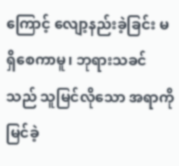ကြောင့် လျော့နည်းခဲ့ခြင်း မရှိစေကာမူ၊ ဘုရားသခင်သည် သူမြင်လိုသော အရာကို မြင်ခဲ့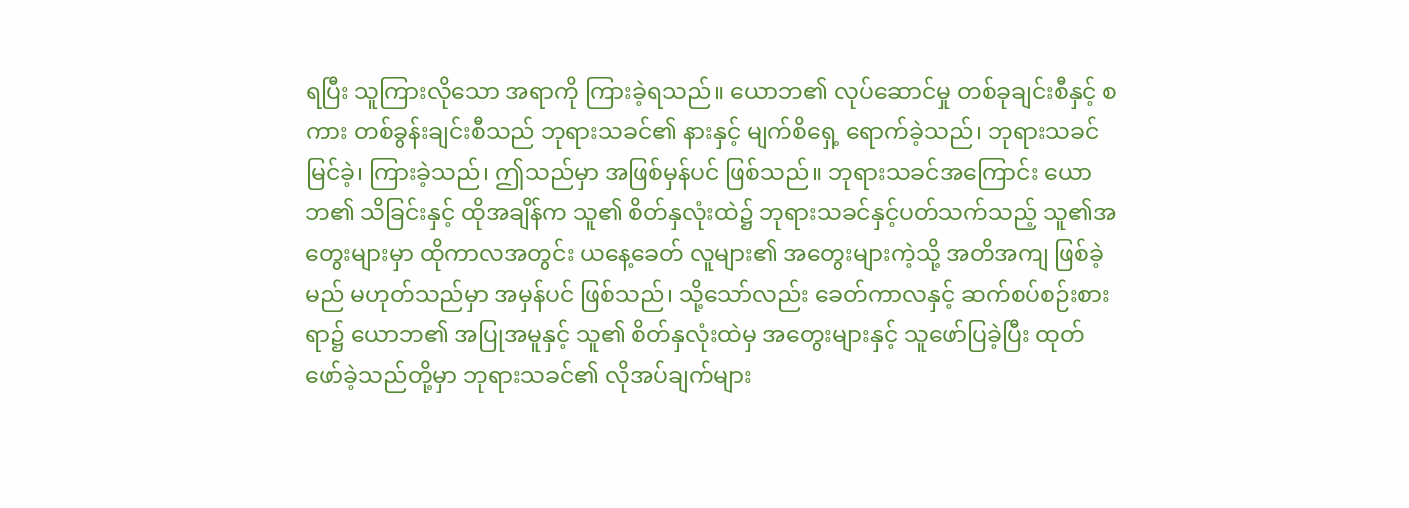ရပြီး သူကြားလိုသော အရာကို ကြားခဲ့ရသည်။ ယောဘ၏ လုပ်ဆောင်မှု တစ်ခုချင်းစီနှင့် စကား တစ်ခွန်းချင်းစီသည် ဘုရားသခင်၏ နားနှင့် မျက်စိရှေ့ ရောက်ခဲ့သည်၊ ဘုရားသခင် မြင်ခဲ့၊ ကြားခဲ့သည်၊ ဤသည်မှာ အဖြစ်မှန်ပင် ဖြစ်သည်။ ဘုရားသခင်အကြောင်း ယောဘ၏ သိခြင်းနှင့် ထိုအချိန်က သူ၏ စိတ်နှလုံးထဲ၌ ဘုရားသခင်နှင့်ပတ်သက်သည့် သူ၏အတွေးများမှာ ထိုကာလအတွင်း ယနေ့ခေတ် လူများ၏ အတွေးများကဲ့သို့ အတိအကျ ဖြစ်ခဲ့မည် မဟုတ်သည်မှာ အမှန်ပင် ဖြစ်သည်၊ သို့သော်လည်း ခေတ်ကာလနှင့် ဆက်စပ်စဉ်းစားရာ၌ ယောဘ၏ အပြုအမူနှင့် သူ၏ စိတ်နှလုံးထဲမှ အတွေးများနှင့် သူဖော်ပြခဲ့ပြီး ထုတ်ဖော်ခဲ့သည်တို့မှာ ဘုရားသခင်၏ လိုအပ်ချက်များ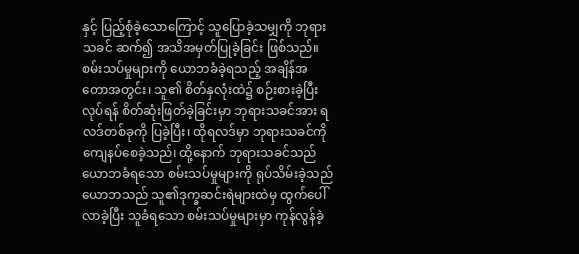နှင့် ပြည့်စုံခဲ့သောကြောင့် သူပြောခဲ့သမျှကို ဘုရားသခင် ဆက်၍ အသိအမှတ်ပြုခဲ့ခြင်း ဖြစ်သည်။ စမ်းသပ်မှုများကို ယောဘခံခဲ့ရသည့် အချိန်အတောအတွင်း၊ သူ၏ စိတ်နှလုံးထဲ၌ စဉ်းစားခဲ့ပြီး လုပ်ရန် စိတ်ဆုံးဖြတ်ခဲ့ခြင်းမှာ ဘုရားသခင်အား ရလဒ်တစ်ခုကို ပြခဲ့ပြီး၊ ထိုရလဒ်မှာ ဘုရားသခင်ကို ကျေနပ်စေခဲ့သည်၊ ထို့နောက် ဘုရားသခင်သည် ယောဘခံရသော စမ်းသပ်မှုများကို ရုပ်သိမ်းခဲ့သည် ယောဘသည် သူ၏ဒုက္ခဆင်းရဲများထဲမှ ထွက်ပေါ်လာခဲ့ပြီး သူခံရသော စမ်းသပ်မှုများမှာ ကုန်လွန်ခဲ့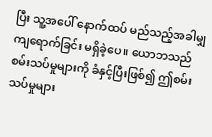ပြီး သူ့အပေါ် နောက်ထပ် မည်သည့်အခါမျှ ကျရောက်ခြင်း မရှိခဲ့ပေ။ ယောဘသည် စမ်းသပ်မှုများကို ခံနှင့်ပြီးဖြစ်၍ ဤစမ်းသပ်မှုများ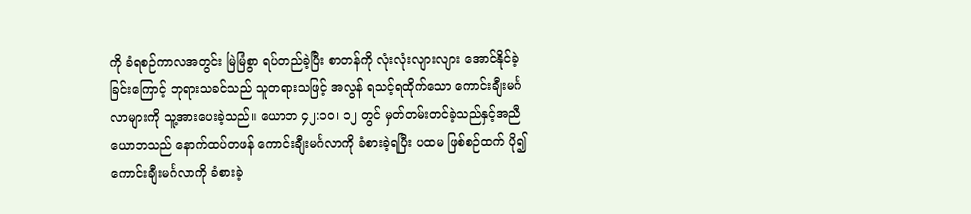ကို ခံရစဉ်ကာလအတွင်း မြဲမြံစွာ ရပ်တည်ခဲ့ပြီး စာတန်ကို လုံးလုံးလျားလျား အောင်နိုင်ခဲ့ခြင်းကြောင့် ဘုရားသခင်သည် သူတရားသဖြင့် အလွန် ရသင့်ရထိုက်သော ကောင်းချီးမင်္ဂလာများကို သူ့အားပေးခဲ့သည်။ ယောဘ ၄၂:၁၀၊ ၁၂ တွင် မှတ်တမ်းတင်ခဲ့သည်နှင့်အညီ ယောဘသည် နောက်ထပ်တဖန် ကောင်းချီးမင်္ဂလာကို ခံစားခဲ့ရပြီး ပထမ ဖြစ်စဉ်ထက် ပို၍ ကောင်းချီးမင်္ဂလာကို ခံစားခဲ့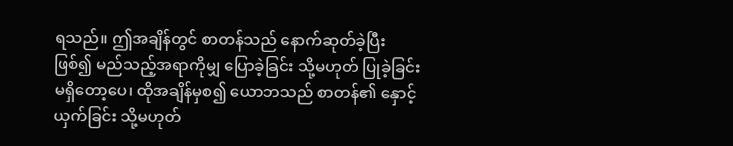ရသည်။ ဤအချိန်တွင် စာတန်သည် နောက်ဆုတ်ခဲ့ပြီးဖြစ်၍ မည်သည့်အရာကိုမျှ ပြောခဲ့ခြင်း သို့မဟုတ် ပြုခဲ့ခြင်း မရှိတော့ပေ၊ ထိုအချိန်မှစ၍ ယောဘသည် စာတန်၏ နှောင့်ယှက်ခြင်း သို့မဟုတ်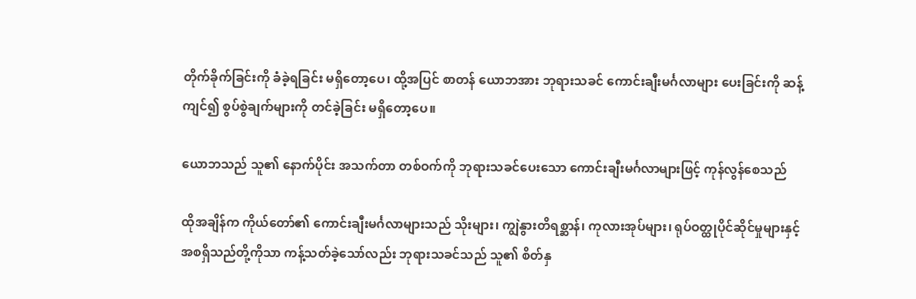တိုက်ခိုက်ခြင်းကို ခံခဲ့ရခြင်း မရှိတော့ပေ၊ ထို့အပြင် စာတန် ယောဘအား ဘုရားသခင် ကောင်းချီးမင်္ဂလာများ ပေးခြင်းကို ဆန့်ကျင်၍ စွပ်စွဲချက်များကို တင်ခဲ့ခြင်း မရှိတော့ပေ။

ယောဘသည် သူ၏ နောက်ပိုင်း အသက်တာ တစ်ဝက်ကို ဘုရားသခင်ပေးသော ကောင်းချီးမင်္ဂလာများဖြင့် ကုန်လွန်စေသည်

ထိုအချိန်က ကိုယ်တော်၏ ကောင်းချီးမင်္ဂလာများသည် သိုးများ၊ ကျွဲနွားတိရစ္ဆာန်၊ ကုလားအုပ်များ၊ ရုပ်ဝတ္ထုပိုင်ဆိုင်မှုများနှင့် အစရှိသည်တို့ကိုသာ ကန့်သတ်ခဲ့သော်လည်း ဘုရားသခင်သည် သူ၏ စိတ်နှ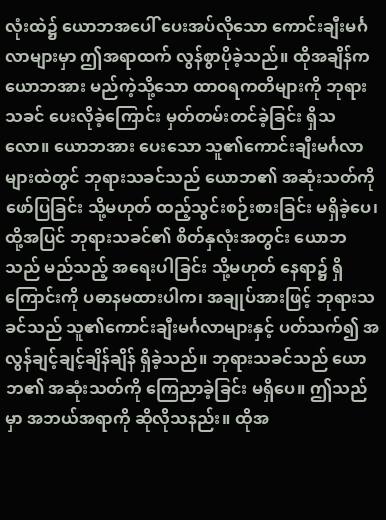လုံးထဲ၌ ယောဘအပေါ် ပေးအပ်လိုသော ကောင်းချီးမင်္ဂလာများမှာ ဤအရာထက် လွန်စွာပိုခဲ့သည်။ ထိုအချိန်က ယောဘအား မည်ကဲ့သို့သော ထာဝရကတိများကို ဘုရားသခင် ပေးလိုခဲ့ကြောင်း မှတ်တမ်းတင်ခဲ့ခြင်း ရှိသလော။ ယောဘအား ပေးသော သူ၏ကောင်းချီးမင်္ဂလာများထဲတွင် ဘုရားသခင်သည် ယောဘ၏ အဆုံးသတ်ကို ဖော်ပြခြင်း သို့မဟုတ် ထည့်သွင်းစဉ်းစားခြင်း မရှိခဲ့ပေ၊ ထို့အပြင် ဘုရားသခင်၏ စိတ်နှလုံးအတွင်း ယောဘသည် မည်သည့် အရေးပါခြင်း သို့မဟုတ် နေရာ၌ ရှိကြောင်းကို ပဓာနမထားပါက၊ အချုပ်အားဖြင့် ဘုရားသခင်သည် သူ၏ကောင်းချီးမင်္ဂလာများနှင့် ပတ်သက်၍ အလွန်ချင့်ချင့်ချိန်ချိန် ရှိခဲ့သည်။ ဘုရားသခင်သည် ယောဘ၏ အဆုံးသတ်ကို ကြေညာခဲ့ခြင်း မရှိပေ။ ဤသည်မှာ အဘယ်အရာကို ဆိုလိုသနည်း။ ထိုအ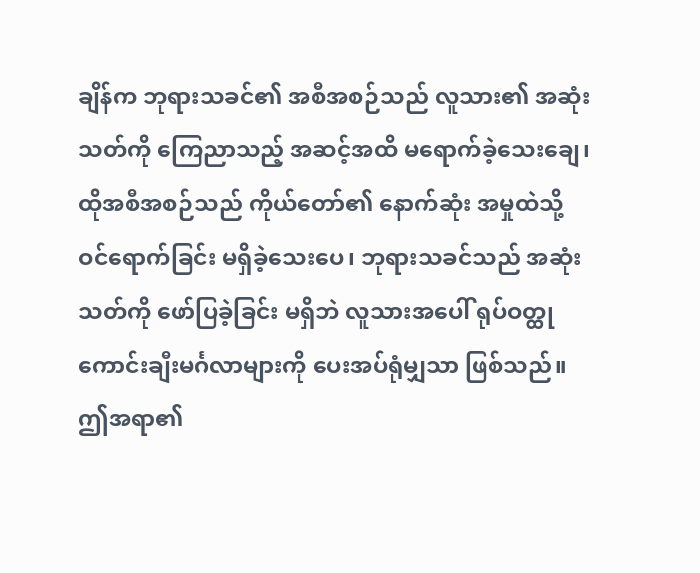ချိန်က ဘုရားသခင်၏ အစီအစဉ်သည် လူသား၏ အဆုံးသတ်ကို ကြေညာသည့် အဆင့်အထိ မရောက်ခဲ့သေးချေ၊ ထိုအစီအစဉ်သည် ကိုယ်တော်၏ နောက်ဆုံး အမှုထဲသို့ ဝင်ရောက်ခြင်း မရှိခဲ့သေးပေ၊ ဘုရားသခင်သည် အဆုံးသတ်ကို ဖော်ပြခဲ့ခြင်း မရှိဘဲ လူသားအပေါ် ရုပ်ဝတ္ထု ကောင်းချီးမင်္ဂလာများကို ပေးအပ်ရုံမျှသာ ဖြစ်သည်။ ဤအရာ၏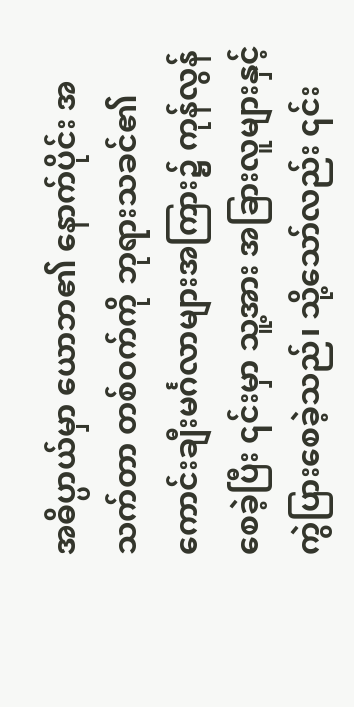အဓိပ္ပာယ်မှာ ယောဘ၏ နောက်ပိုင်း အသက်တာ တစ်ဝက်ကို ဘုရားသခင်၏ ကောင်းချီးမင်္ဂလာများအကြား၌ ကုန်လွန်စေခဲ့ပြီး ၎င်းမှာ သူ့အား အခြားလူများနှင့် ကွဲပြားစေခဲ့သည်၊ သို့သော်လည်း ၎င်း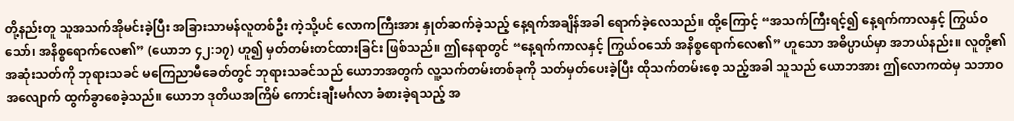တို့နည်းတူ သူအသက်အိုမင်းခဲ့ပြီး အခြားသာမန်လူတစ်ဦး ကဲ့သို့ပင် လောကကြီးအား နှုတ်ဆက်ခဲ့သည့် နေ့ရက်အချိန်အခါ ရောက်ခဲ့လေသည်။ ထို့ကြောင့် “အသက်ကြီးရင့်၍ နေ့ရက်ကာလနှင့် ကြွယ်ဝသော်၊ အနိစ္စရောက်လေ၏” (ယောဘ ၄၂:၁၇) ဟူ၍ မှတ်တမ်းတင်ထားခြင်း ဖြစ်သည်။ ဤနေရာတွင် “နေ့ရက်ကာလနှင့် ကြွယ်ဝသော် အနိစ္စရောက်လေ၏” ဟူသော အဓိပ္ပာယ်မှာ အဘယ်နည်း။ လူတို့၏ အဆုံးသတ်ကို ဘုရားသခင် မကြေညာမီခေတ်တွင် ဘုရားသခင်သည် ယောဘအတွက် လူ့သက်တမ်းတစ်ခုကို သတ်မှတ်ပေးခဲ့ပြီး ထိုသက်တမ်းစေ့ သည့်အခါ သူသည် ယောဘအား ဤလောကထဲမှ သဘာဝအလျောက် ထွက်ခွာစေခဲ့သည်။ ယောဘ ဒုတိယအကြိမ် ကောင်းချီးမင်္ဂလာ ခံစားခဲ့ရသည့် အ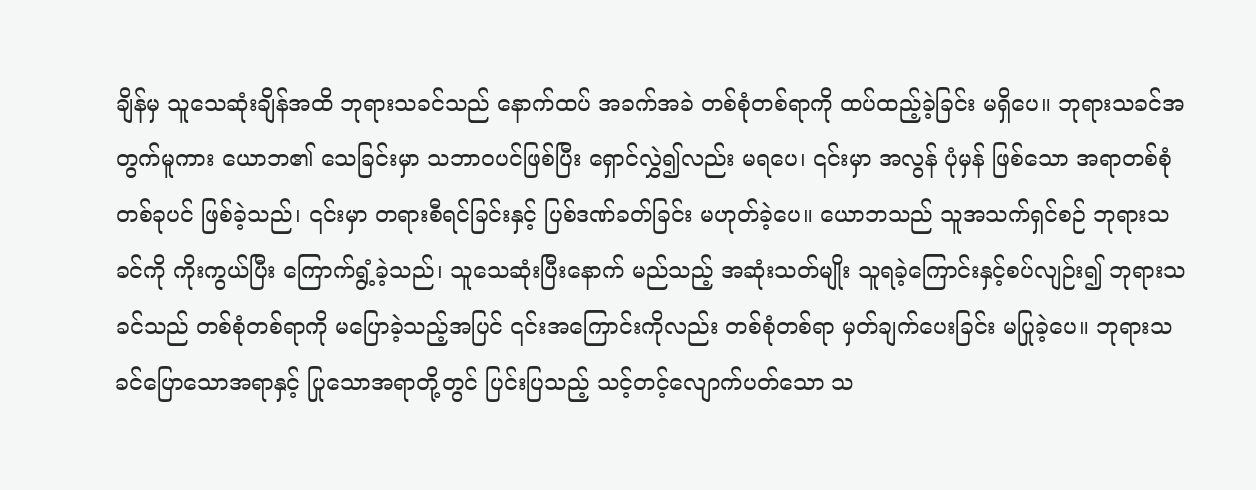ချိန်မှ သူသေဆုံးချိန်အထိ ဘုရားသခင်သည် နောက်ထပ် အခက်အခဲ တစ်စုံတစ်ရာကို ထပ်ထည့်ခဲ့ခြင်း မရှိပေ။ ဘုရားသခင်အတွက်မူကား ယောဘ၏ သေခြင်းမှာ သဘာဝပင်ဖြစ်ပြီး ရှောင်လွှဲ၍လည်း မရပေ၊ ၎င်းမှာ အလွန် ပုံမှန် ဖြစ်သော အရာတစ်စုံတစ်ခုပင် ဖြစ်ခဲ့သည်၊ ၎င်းမှာ တရားစီရင်ခြင်းနှင့် ပြစ်ဒဏ်ခတ်ခြင်း မဟုတ်ခဲ့ပေ။ ယောဘသည် သူအသက်ရှင်စဉ် ဘုရားသခင်ကို ကိုးကွယ်ပြီး ကြောက်ရွံ့ခဲ့သည်၊ သူသေဆုံးပြီးနောက် မည်သည့် အဆုံးသတ်မျိုး သူရခဲ့ကြောင်းနှင့်စပ်လျဉ်း၍ ဘုရားသခင်သည် တစ်စုံတစ်ရာကို မပြောခဲ့သည့်အပြင် ၎င်းအကြောင်းကိုလည်း တစ်စုံတစ်ရာ မှတ်ချက်ပေးခြင်း မပြုခဲ့ပေ။ ဘုရားသခင်ပြောသောအရာနှင့် ပြုသောအရာတို့တွင် ပြင်းပြသည့် သင့်တင့်လျောက်ပတ်သော သ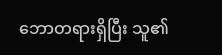ဘောတရားရှိပြီး သူ၏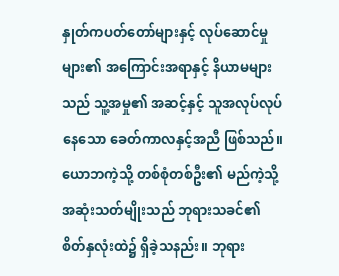နှုတ်ကပတ်တော်များနှင့် လုပ်ဆောင်မှုများ၏ အကြောင်းအရာနှင့် နိယာမများသည် သူ့အမှု၏ အဆင့်နှင့် သူအလုပ်လုပ်နေသော ခေတ်ကာလနှင့်အညီ ဖြစ်သည်။ ယောဘကဲ့သို့ တစ်စုံတစ်ဦး၏ မည်ကဲ့သို့ အဆုံးသတ်မျိုးသည် ဘုရားသခင်၏ စိတ်နှလုံးထဲ၌ ရှိခဲ့သနည်း။ ဘုရား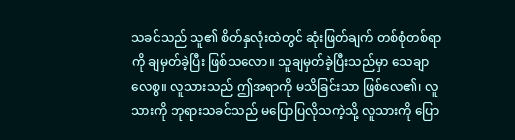သခင်သည် သူ၏ စိတ်နှလုံးထဲတွင် ဆုံးဖြတ်ချက် တစ်စုံတစ်ရာကို ချမှတ်ခဲ့ပြီး ဖြစ်သလော။ သူချမှတ်ခဲ့ပြီးသည်မှာ သေချာလေစွ။ လူသားသည် ဤအရာကို မသိခြင်းသာ ဖြစ်လေ၏၊ လူသားကို ဘုရားသခင်သည် မပြောပြလိုသကဲ့သို့ လူသားကို ပြော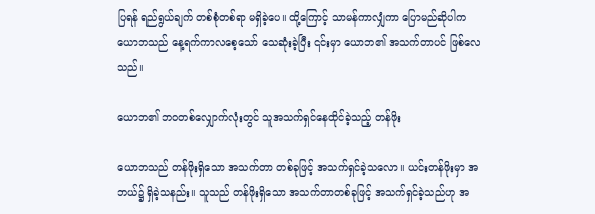ပြရန် ရည်ရွယ်ချက် တစ်စုံတစ်ရာ မရှိခဲ့ပေ။ ထို့ကြောင့် သာမန်ကာလျှံကာ ပြောမည်ဆိုပါက ယောဘသည် နေ့ရက်ကာလစေ့သော် သေဆုံးခဲ့ပြီး ၎င်းမှာ ယောဘ၏ အသက်တာပင် ဖြစ်လေသည်။

ယောဘ၏ ဘဝတစ်လျှောက်လုံးတွင် သူအသက်ရှင်နေထိုင်ခဲ့သည့် တန်ဖိုး

ယောဘသည် တန်ဖိုးရှိသော အသက်တာ တစ်ခုဖြင့် အသက်ရှင်ခဲ့သလော။ ယင်းတန်ဖိုးမှာ အဘယ်၌ ရှိခဲ့သနည်း။ သူသည် တန်ဖိုးရှိသော အသက်တာတစ်ခုဖြင့် အသက်ရှင်ခဲ့သည်ဟု အ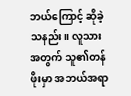ဘယ်ကြောင့် ဆိုခဲ့သနည်း။ လူသားအတွက် သူ၏တန်ဖိုးမှာ အဘယ်အရာ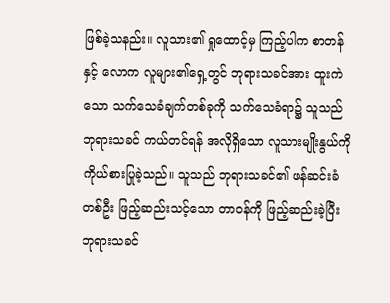ဖြစ်ခဲ့သနည်း။ လူသား၏ ရှုထောင့်မှ ကြည့်ပါက စာတန်နှင့် လောက လူများ၏ရှေ့တွင် ဘုရားသခင်အား ထူးကဲသော သက်သေခံချက်တစ်ခုကို သက်သေခံရာ၌ သူသည် ဘုရားသခင် ကယ်တင်ရန် အလိုရှိသော လူသားမျိုးနွယ်ကို ကိုယ်စားပြုခဲ့သည်။ သူသည် ဘုရားသခင်၏ ဖန်ဆင်းခံတစ်ဦး ဖြည့်ဆည်းသင့်သော တာဝန်ကို ဖြည့်ဆည်းခဲ့ပြီး ဘုရားသခင်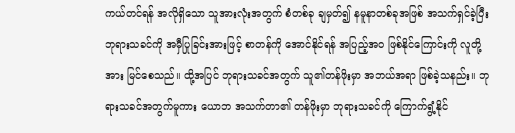ကယ်တင်ရန် အလိုရှိသော သူအားလုံးအတွက် စံတစ်ခု ချမှတ်၍ နမူနာတစ်ခုအဖြစ် အသက်ရှင်ခဲ့ပြီး ဘုရားသခင်ကို အမှီပြုခြင်းအားဖြင့် စာတန်ကို အောင်နိုင်ရန် အပြည့်အဝ ဖြစ်နိုင်ကြောင်းကို လူတို့အား မြင်စေသည်။ ထို့အပြင် ဘုရားသခင်အတွက် သူ၏တန်ဖိုးမှာ အဘယ်အရာ ဖြစ်ခဲ့သနည်း။ ဘုရားသခင်အတွက်မူကား ယောဘ အသက်တာ၏ တန်ဖိုးမှာ ဘုရားသခင်ကို ကြောက်ရွံ့နိုင်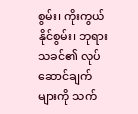စွမ်း၊ ကိုးကွယ်နိုင်စွမ်း၊ ဘုရားသခင်၏ လုပ်ဆောင်ချက်များကို သက်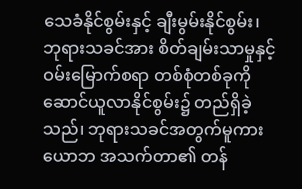သေခံနိုင်စွမ်းနှင့် ချီးမွမ်းနိုင်စွမ်း၊ ဘုရားသခင်အား စိတ်ချမ်းသာမှုနှင့် ဝမ်းမြောက်စရာ တစ်စုံတစ်ခုကို ဆောင်ယူလာနိုင်စွမ်း၌ တည်ရှိခဲ့သည်၊ ဘုရားသခင်အတွက်မူကား ယောဘ အသက်တာ၏ တန်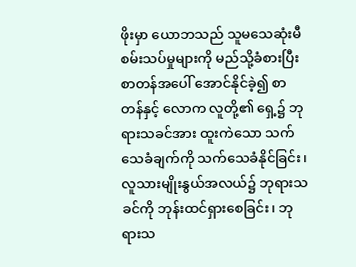ဖိုးမှာ ယောဘသည် သူမသေဆုံးမီ စမ်းသပ်မှုများကို မည်သို့ခံစားပြီး စာတန်အပေါ် အောင်နိုင်ခဲ့၍ စာတန်နှင့် လောက လူတို့၏ ရှေ့၌ ဘုရားသခင်အား ထူးကဲသော သက်သေခံချက်ကို သက်သေခံနိုင်ခြင်း၊ လူသားမျိုးနွယ်အလယ်၌ ဘုရားသခင်ကို ဘုန်းထင်ရှားစေခြင်း၊ ဘုရားသ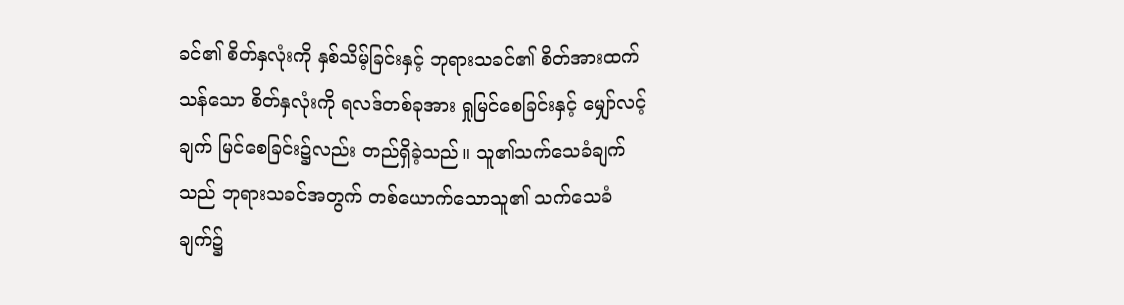ခင်၏ စိတ်နှလုံးကို နှစ်သိမ့်ခြင်းနှင့် ဘုရားသခင်၏ စိတ်အားထက်သန်သော စိတ်နှလုံးကို ရလဒ်တစ်ခုအား ရှုမြင်စေခြင်းနှင့် မျှော်လင့်ချက် မြင်စေခြင်း၌လည်း တည်ရှိခဲ့သည်။ သူ၏သက်သေခံချက်သည် ဘုရားသခင်အတွက် တစ်ယောက်သောသူ၏ သက်သေခံချက်၌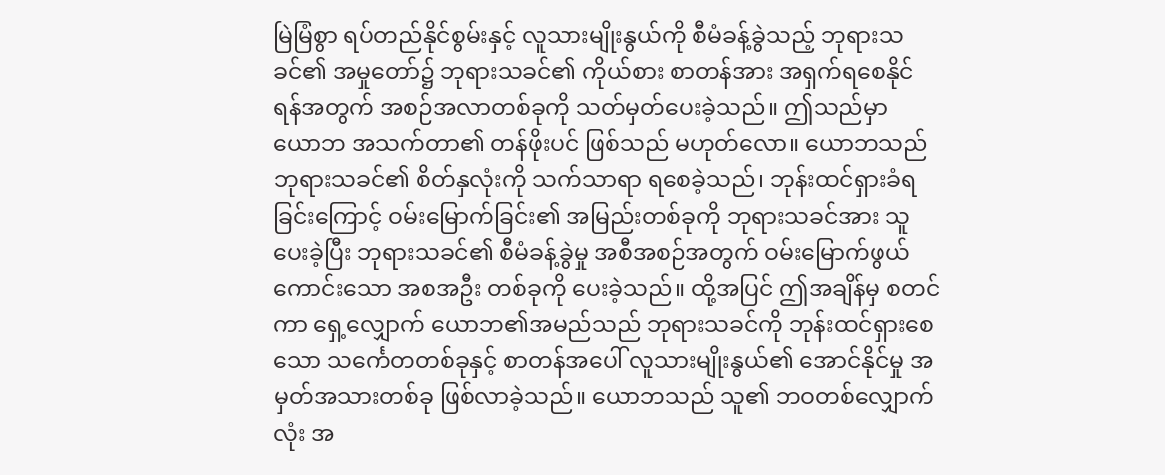မြဲမြံစွာ ရပ်တည်နိုင်စွမ်းနှင့် လူသားမျိုးနွယ်ကို စီမံခန့်ခွဲသည့် ဘုရားသခင်၏ အမှုတော်၌ ဘုရားသခင်၏ ကိုယ်စား စာတန်အား အရှက်ရစေနိုင်ရန်အတွက် အစဉ်အလာတစ်ခုကို သတ်မှတ်ပေးခဲ့သည်။ ဤသည်မှာ ယောဘ အသက်တာ၏ တန်ဖိုးပင် ဖြစ်သည် မဟုတ်လော။ ယောဘသည် ဘုရားသခင်၏ စိတ်နှလုံးကို သက်သာရာ ရစေခဲ့သည်၊ ဘုန်းထင်ရှားခံရခြင်းကြောင့် ဝမ်းမြောက်ခြင်း၏ အမြည်းတစ်ခုကို ဘုရားသခင်အား သူပေးခဲ့ပြီး ဘုရားသခင်၏ စီမံခန့်ခွဲမှု အစီအစဉ်အတွက် ဝမ်းမြောက်ဖွယ်ကောင်းသော အစအဦး တစ်ခုကို ပေးခဲ့သည်။ ထို့အပြင် ဤအချိန်မှ စတင်ကာ ရှေ့လျှောက် ယောဘ၏အမည်သည် ဘုရားသခင်ကို ဘုန်းထင်ရှားစေသော သင်္ကေတတစ်ခုနှင့် စာတန်အပေါ် လူသားမျိုးနွယ်၏ အောင်နိုင်မှု အမှတ်အသားတစ်ခု ဖြစ်လာခဲ့သည်။ ယောဘသည် သူ၏ ဘဝတစ်လျှောက်လုံး အ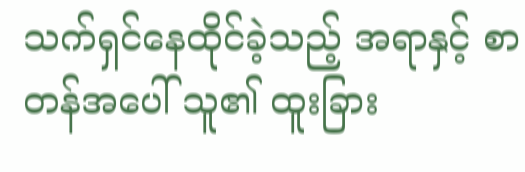သက်ရှင်နေထိုင်ခဲ့သည့် အရာနှင့် စာတန်အပေါ် သူ၏ ထူးခြား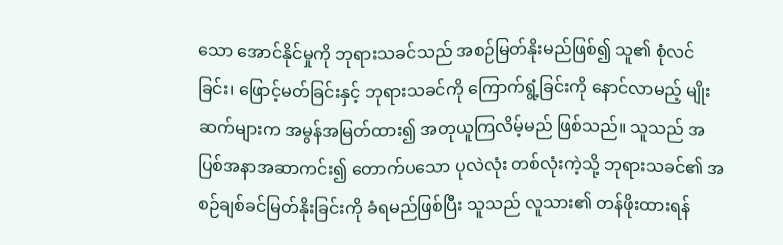သော အောင်နိုင်မှုကို ဘုရားသခင်သည် အစဉ်မြတ်နိုးမည်ဖြစ်၍ သူ၏ စုံလင်ခြင်း၊ ဖြောင့်မတ်ခြင်းနှင့် ဘုရားသခင်ကို ကြောက်ရွံ့ခြင်းကို နောင်လာမည့် မျိုးဆက်များက အမွန်အမြတ်ထား၍ အတုယူကြလိမ့်မည် ဖြစ်သည်။ သူသည် အပြစ်အနာအဆာကင်း၍ တောက်ပသော ပုလဲလုံး တစ်လုံးကဲ့သို့ ဘုရားသခင်၏ အစဉ်ချစ်ခင်မြတ်နိုးခြင်းကို ခံရမည်ဖြစ်ပြီး သူသည် လူသား၏ တန်ဖိုးထားရန်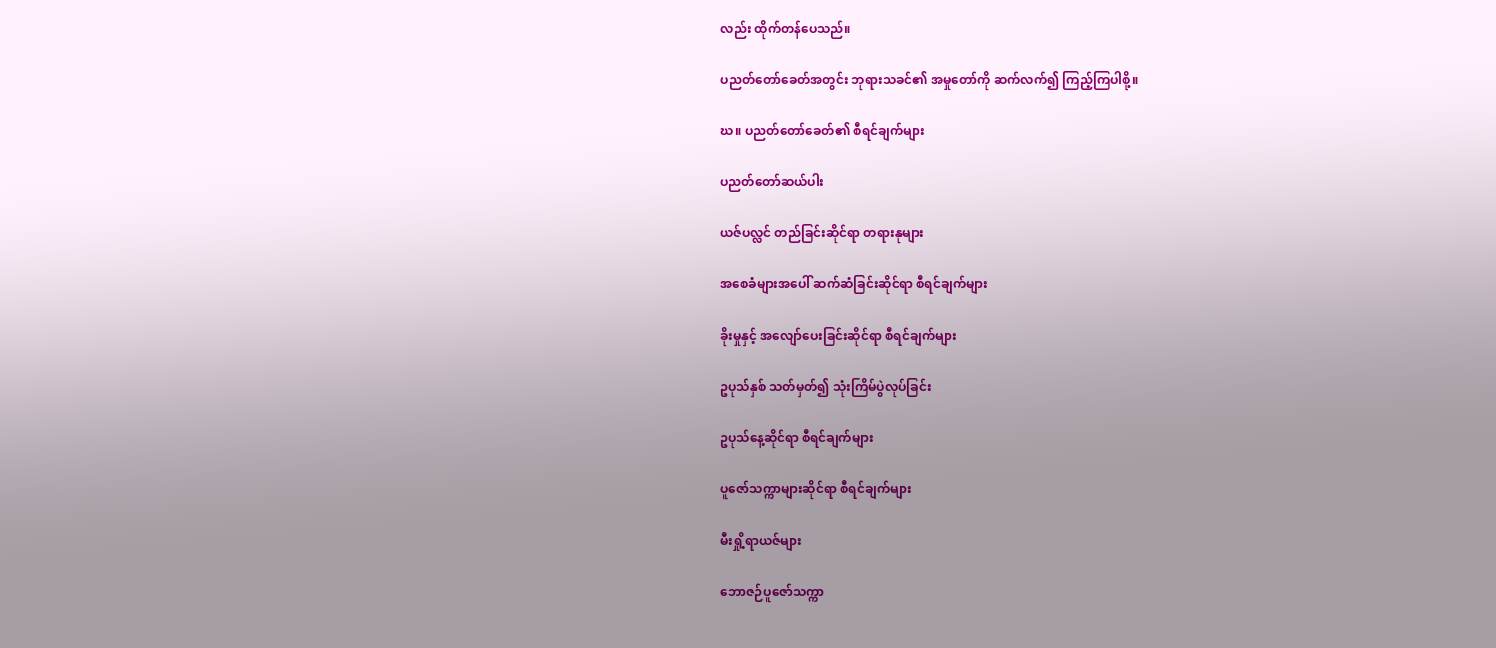လည်း ထိုက်တန်ပေသည်။

ပညတ်တော်ခေတ်အတွင်း ဘုရားသခင်၏ အမှုတော်ကို ဆက်လက်၍ ကြည့်ကြပါစို့။

ဃ။ ပညတ်တော်ခေတ်၏ စီရင်ချက်များ

ပညတ်တော်ဆယ်ပါး

ယဇ်ပလ္လင် တည်ခြင်းဆိုင်ရာ တရားနုများ

အစေခံများအပေါ် ဆက်ဆံခြင်းဆိုင်ရာ စီရင်ချက်များ

ခိုးမှုနှင့် အလျော်ပေးခြင်းဆိုင်ရာ စီရင်ချက်များ

ဥပုသ်နှစ် သတ်မှတ်၍ သုံးကြိမ်ပွဲလုပ်ခြင်း

ဥပုသ်နေ့ဆိုင်ရာ စီရင်ချက်များ

ပူဇော်သက္ကာများဆိုင်ရာ စီရင်ချက်များ

မီးရှို့ရာယဇ်များ

ဘောဇဉ်ပူဇော်သက္ကာ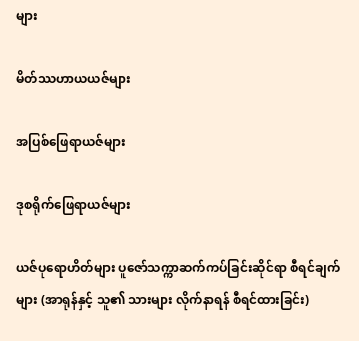များ

မိတ်ဿဟာယယဇ်များ

အပြစ်ဖြေရာယဇ်များ

ဒုစရိုက်ဖြေရာယဇ်များ

ယဇ်ပုရောဟိတ်များ ပူဇော်သက္ကာဆက်ကပ်ခြင်းဆိုင်ရာ စီရင်ချက်များ (အာရုန်နှင့် သူ၏ သားများ လိုက်နာရန် စီရင်ထားခြင်း)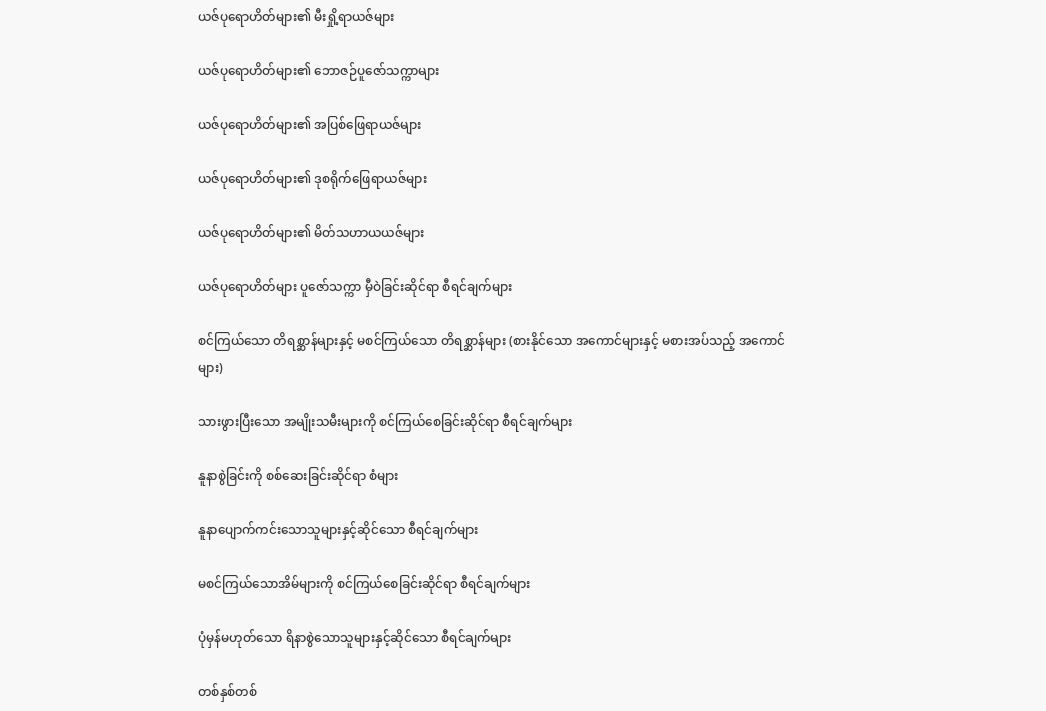ယဇ်ပုရောဟိတ်များ၏ မီးရှို့ရာယဇ်များ

ယဇ်ပုရောဟိတ်များ၏ ဘောဇဉ်ပူဇော်သက္ကာများ

ယဇ်ပုရောဟိတ်များ၏ အပြစ်ဖြေရာယဇ်များ

ယဇ်ပုရောဟိတ်များ၏ ဒုစရိုက်ဖြေရာယဇ်များ

ယဇ်ပုရောဟိတ်များ၏ မိတ်သဟာယယဇ်များ

ယဇ်ပုရောဟိတ်များ ပူဇော်သက္ကာ မှီဝဲခြင်းဆိုင်ရာ စီရင်ချက်များ

စင်ကြယ်သော တိရစ္ဆာန်များနှင့် မစင်ကြယ်သော တိရစ္ဆာန်များ (စားနိုင်သော အကောင်များနှင့် မစားအပ်သည့် အကောင်များ)

သားဖွားပြီးသော အမျိုးသမီးများကို စင်ကြယ်စေခြင်းဆိုင်ရာ စီရင်ချက်များ

နူနာစွဲခြင်းကို စစ်ဆေးခြင်းဆိုင်ရာ စံများ

နူနာပျောက်ကင်းသောသူများနှင့်ဆိုင်သော စီရင်ချက်များ

မစင်ကြယ်သောအိမ်များကို စင်ကြယ်စေခြင်းဆိုင်ရာ စီရင်ချက်များ

ပုံမှန်မဟုတ်သော ရိနာစွဲသောသူများနှင့်ဆိုင်သော စီရင်ချက်များ

တစ်နှစ်တစ်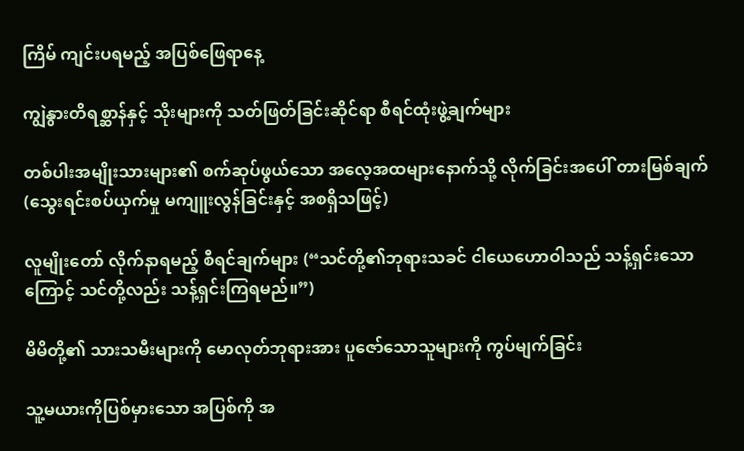ကြိမ် ကျင်းပရမည့် အပြစ်ဖြေရာနေ့

ကျွဲနွားတိရစ္ဆာန်နှင့် သိုးများကို သတ်ဖြတ်ခြင်းဆိုင်ရာ စီရင်ထုံးဖွဲ့ချက်များ

တစ်ပါးအမျိုးသားများ၏ စက်ဆုပ်ဖွယ်သော အလေ့အထများနောက်သို့ လိုက်ခြင်းအပေါ် တားမြစ်ချက် (သွေးရင်းစပ်ယှက်မှု မကျူးလွန်ခြင်းနှင့် အစရှိသဖြင့်)

လူမျိုးတော် လိုက်နာရမည့် စီရင်ချက်များ (“သင်တို့၏ဘုရားသခင် ငါယေဟောဝါသည် သန့်ရှင်းသောကြောင့် သင်တို့လည်း သန့်ရှင်းကြရမည်။”)

မိမိတို့၏ သားသမီးများကို မောလုတ်ဘုရားအား ပူဇော်သောသူများကို ကွပ်မျက်ခြင်း

သူ့မယားကိုပြစ်မှားသော အပြစ်ကို အ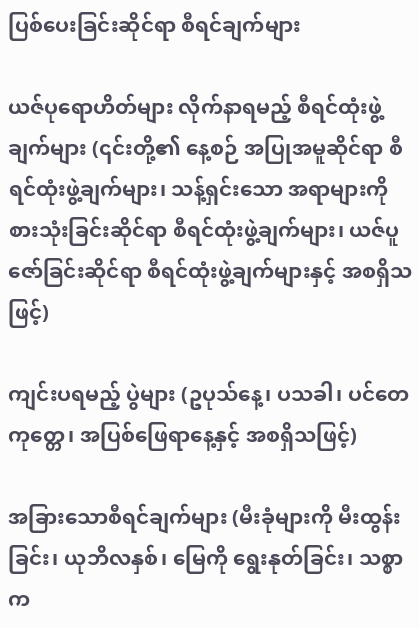ပြစ်ပေးခြင်းဆိုင်ရာ စီရင်ချက်များ

ယဇ်ပုရောဟိတ်များ လိုက်နာရမည့် စီရင်ထုံးဖွဲ့ချက်များ (၎င်းတို့၏ နေ့စဉ် အပြုအမူဆိုင်ရာ စီရင်ထုံးဖွဲ့ချက်များ၊ သန့်ရှင်းသော အရာများကို စားသုံးခြင်းဆိုင်ရာ စီရင်ထုံးဖွဲ့ချက်များ၊ ယဇ်ပူဇော်ခြင်းဆိုင်ရာ စီရင်ထုံးဖွဲ့ချက်များနှင့် အစရှိသဖြင့်)

ကျင်းပရမည့် ပွဲများ (ဥပုသ်နေ့၊ ပသခါ၊ ပင်တေကုတ္တေ၊ အပြစ်ဖြေရာနေ့နှင့် အစရှိသဖြင့်)

အခြားသောစီရင်ချက်များ (မီးခုံများကို မီးထွန်းခြင်း၊ ယုဘိလနှစ်၊ မြေကို ရွေးနုတ်ခြင်း၊ သစ္စာက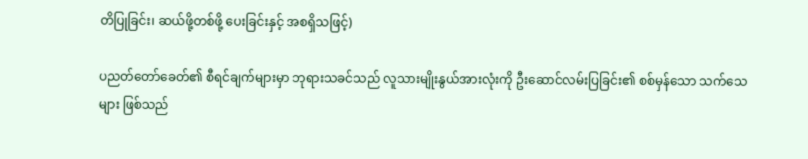တိပြုခြင်း၊ ဆယ်ဖို့တစ်ဖို့ ပေးခြင်းနှင့် အစရှိသဖြင့်)

ပညတ်တော်ခေတ်၏ စီရင်ချက်များမှာ ဘုရားသခင်သည် လူသားမျိုးနွယ်အားလုံးကို ဦးဆောင်လမ်းပြခြင်း၏ စစ်မှန်သော သက်သေများ ဖြစ်သည်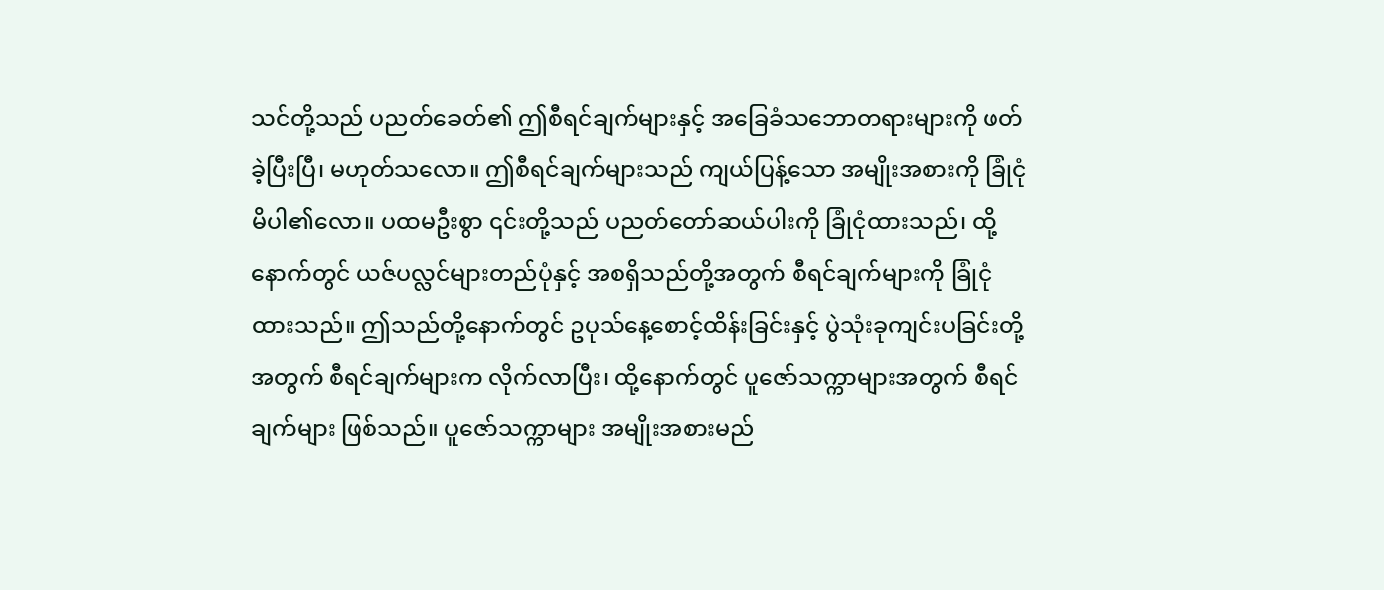သင်တို့သည် ပညတ်ခေတ်၏ ဤစီရင်ချက်များနှင့် အခြေခံသဘောတရားများကို ဖတ်ခဲ့ပြီးပြီ၊ မဟုတ်သလော။ ဤစီရင်ချက်များသည် ကျယ်ပြန့်သော အမျိုးအစားကို ခြုံငုံမိပါ၏လော။ ပထမဦးစွာ ၎င်းတို့သည် ပညတ်တော်ဆယ်ပါးကို ခြုံငုံထားသည်၊ ထို့နောက်တွင် ယဇ်ပလ္လင်များတည်ပုံနှင့် အစရှိသည်တို့အတွက် စီရင်ချက်များကို ခြုံငုံထားသည်။ ဤသည်တို့နောက်တွင် ဥပုသ်နေ့စောင့်ထိန်းခြင်းနှင့် ပွဲသုံးခုကျင်းပခြင်းတို့အတွက် စီရင်ချက်များက လိုက်လာပြီး၊ ထို့နောက်တွင် ပူဇော်သက္ကာများအတွက် စီရင်ချက်များ ဖြစ်သည်။ ပူဇော်သက္ကာများ အမျိုးအစားမည်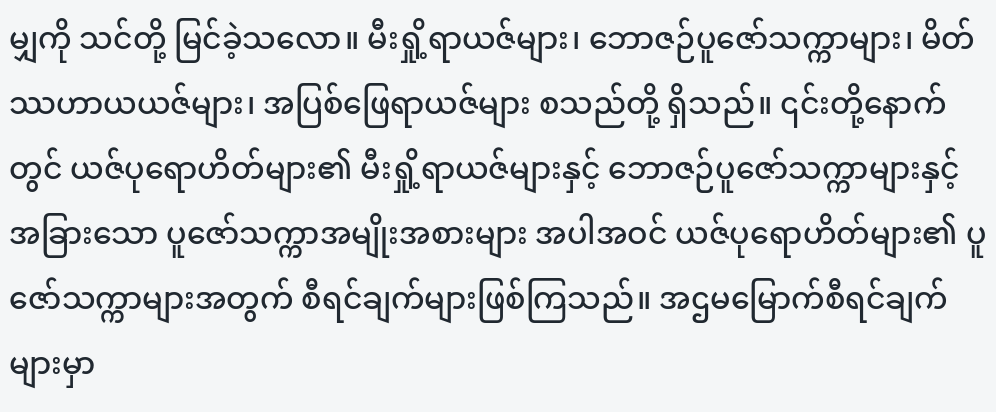မျှကို သင်တို့ မြင်ခဲ့သလော။ မီးရှို့ရာယဇ်များ၊ ဘောဇဉ်ပူဇော်သက္ကာများ၊ မိတ်ဿဟာယယဇ်များ၊ အပြစ်ဖြေရာယဇ်များ စသည်တို့ ရှိသည်။ ၎င်းတို့နောက်တွင် ယဇ်ပုရောဟိတ်များ၏ မီးရှို့ရာယဇ်များနှင့် ဘောဇဉ်ပူဇော်သက္ကာများနှင့် အခြားသော ပူဇော်သက္ကာအမျိုးအစားများ အပါအဝင် ယဇ်ပုရောဟိတ်များ၏ ပူဇော်သက္ကာများအတွက် စီရင်ချက်များဖြစ်ကြသည်။ အဌမမြောက်စီရင်ချက်များမှာ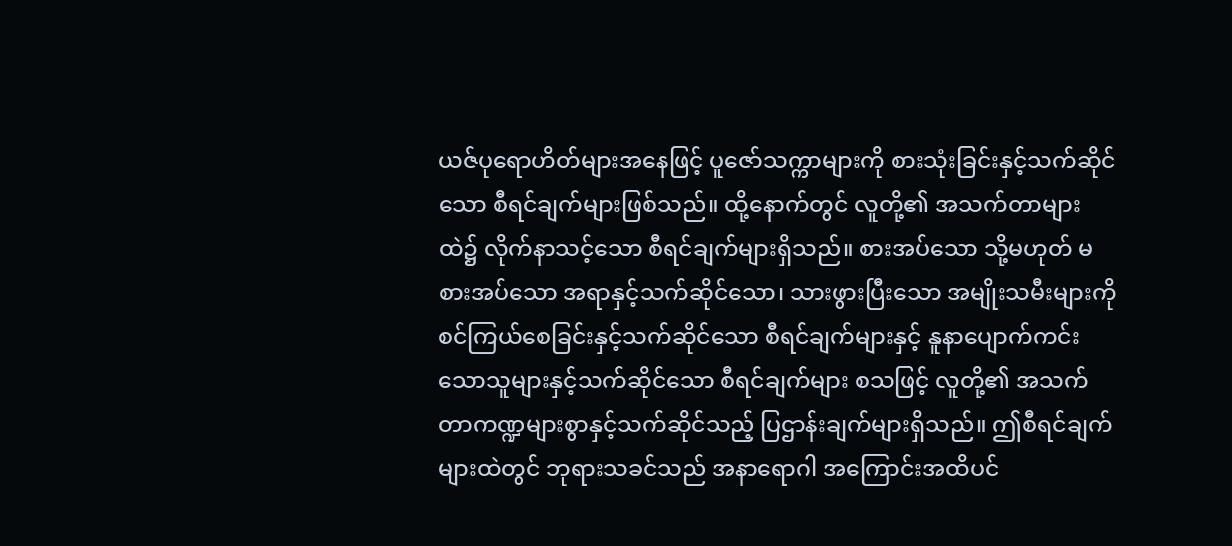ယဇ်ပုရောဟိတ်များအနေဖြင့် ပူဇော်သက္ကာများကို စားသုံးခြင်းနှင့်သက်ဆိုင်သော စီရင်ချက်များဖြစ်သည်။ ထို့နောက်တွင် လူတို့၏ အသက်တာများထဲ၌ လိုက်နာသင့်သော စီရင်ချက်များရှိသည်။ စားအပ်သော သို့မဟုတ် မစားအပ်သော အရာနှင့်သက်ဆိုင်သော၊ သားဖွားပြီးသော အမျိုးသမီးများကို စင်ကြယ်စေခြင်းနှင့်သက်ဆိုင်သော စီရင်ချက်များနှင့် နူနာပျောက်ကင်းသောသူများနှင့်သက်ဆိုင်သော စီရင်ချက်များ စသဖြင့် လူတို့၏ အသက်တာကဏ္ဍများစွာနှင့်သက်ဆိုင်သည့် ပြဌာန်းချက်များရှိသည်။ ဤစီရင်ချက်များထဲတွင် ဘုရားသခင်သည် အနာရောဂါ အကြောင်းအထိပင်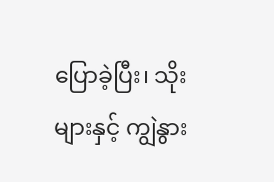ပြောခဲ့ပြီး၊ သိုးများနှင့် ကျွဲနွား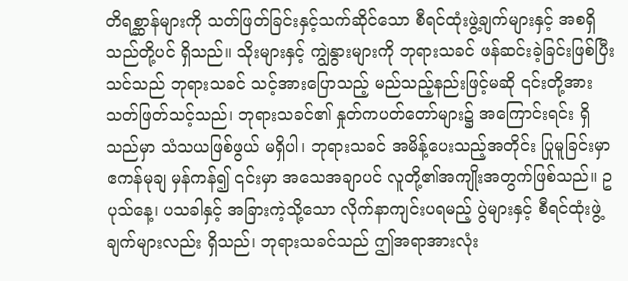တိရစ္ဆာန်များကို သတ်ဖြတ်ခြင်းနှင့်သက်ဆိုင်သော စီရင်ထုံးဖွဲ့ချက်များနှင့် အစရှိသည်တို့ပင် ရှိသည်။ သိုးများနှင့် ကျွဲနွားများကို ဘုရားသခင် ဖန်ဆင်းခဲ့ခြင်းဖြစ်ပြီး သင်သည် ဘုရားသခင် သင့်အားပြောသည့် မည်သည့်နည်းဖြင့်မဆို ၎င်းတို့အား သတ်ဖြတ်သင့်သည်၊ ဘုရားသခင်၏ နှုတ်ကပတ်တော်များ၌ အကြောင်းရင်း ရှိသည်မှာ သံသယဖြစ်ဖွယ် မရှိပါ၊ ဘုရားသခင် အမိန့်ပေးသည့်အတိုင်း ပြုမူခြင်းမှာ ဧကန်မုချ မှန်ကန်၍ ၎င်းမှာ အသေအချာပင် လူတို့၏အကျိုးအတွက်ဖြစ်သည်။ ဥပုသ်နေ့၊ ပသခါနှင့် အခြားကဲ့သို့သော လိုက်နာကျင်းပရမည့် ပွဲများနှင့် စီရင်ထုံးဖွဲ့ချက်များလည်း ရှိသည်၊ ဘုရားသခင်သည် ဤအရာအားလုံး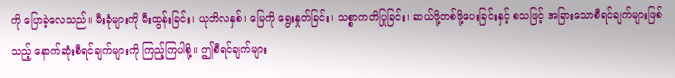ကို ပြောခဲ့လေသည်။ မီးခုံများကို မီးထွန်းခြင်း၊ ယုဘိလနှစ်၊ မြေကို ရွေးနှုတ်ခြင်း၊ သစ္စာကတိပြုခြင်း၊ ဆယ်ဖို့တစ်ဖို့ပေးခြင်းနှင့် စသဖြင့် အခြားသောစီရင်ချက်များဖြစ်သည့် နောက်ဆုံးစီရင်ချက်များကို ကြည့်ကြပါစို့။ ဤစီရင်ချက်များ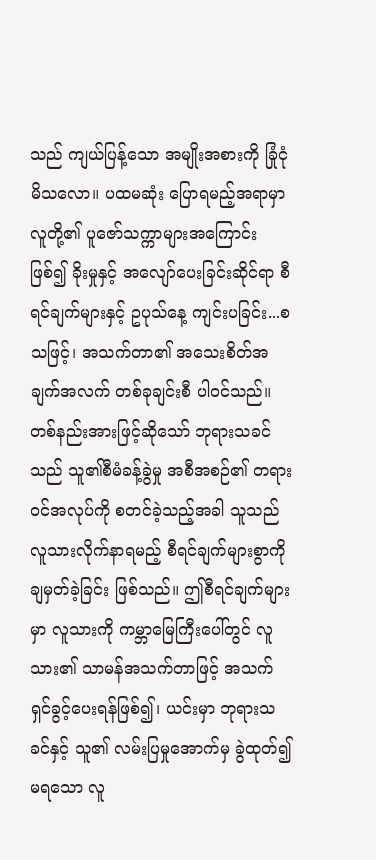သည် ကျယ်ပြန့်သော အမျိုးအစားကို ခြုံငုံမိသလော။ ပထမဆုံး ပြောရမည့်အရာမှာ လူတို့၏ ပူဇော်သက္ကာများအကြောင်းဖြစ်၍ ခိုးမှုနှင့် အလျော်ပေးခြင်းဆိုင်ရာ စီရင်ချက်များနှင့် ဥပုသ်နေ့ ကျင်းပခြင်း...စသဖြင့်၊ အသက်တာ၏ အသေးစိတ်အချက်အလက် တစ်ခုချင်းစီ ပါဝင်သည်။ တစ်နည်းအားဖြင့်ဆိုသော် ဘုရားသခင်သည် သူ၏စီမံခန့်ခွဲမှု အစီအစဉ်၏ တရားဝင်အလုပ်ကို စတင်ခဲ့သည့်အခါ သူသည် လူသားလိုက်နာရမည့် စီရင်ချက်များစွာကို ချမှတ်ခဲ့ခြင်း ဖြစ်သည်။ ဤစီရင်ချက်များမှာ လူသားကို ကမ္ဘာမြေကြီးပေါ်တွင် လူသား၏ သာမန်အသက်တာဖြင့် အသက်ရှင်ခွင့်ပေးရန်ဖြစ်၍၊ ယင်းမှာ ဘုရားသခင်နှင့် သူ၏ လမ်းပြမှုအောက်မှ ခွဲထုတ်၍မရသော လူ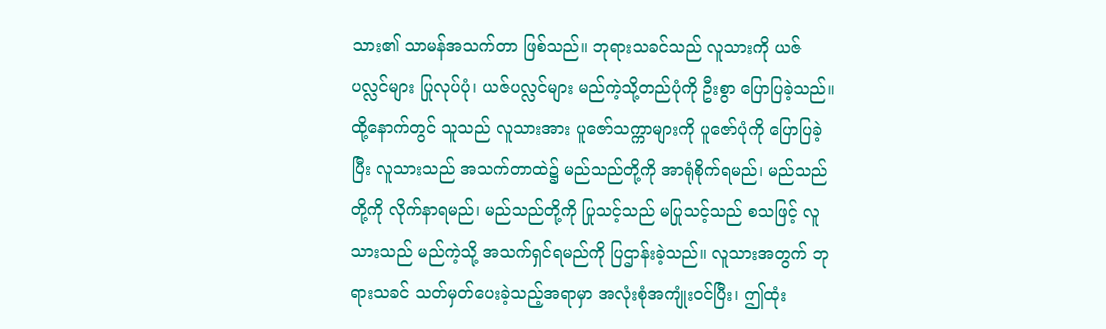သား၏ သာမန်အသက်တာ ဖြစ်သည်။ ဘုရားသခင်သည် လူသားကို ယဇ်ပလ္လင်များ ပြုလုပ်ပုံ၊ ယဇ်ပလ္လင်များ မည်ကဲ့သို့တည်ပုံကို ဦးစွာ ပြောပြခဲ့သည်။ ထို့နောက်တွင် သူသည် လူသားအား ပူဇော်သက္ကာများကို ပူဇော်ပုံကို ပြောပြခဲ့ပြီး လူသားသည် အသက်တာထဲ၌ မည်သည်တို့ကို အာရုံစိုက်ရမည်၊ မည်သည်တို့ကို လိုက်နာရမည်၊ မည်သည်တို့ကို ပြုသင့်သည် မပြုသင့်သည် စသဖြင့် လူသားသည် မည်ကဲ့သို့ အသက်ရှင်ရမည်ကို ပြဌာန်းခဲ့သည်။ လူသားအတွက် ဘုရားသခင် သတ်မှတ်ပေးခဲ့သည့်အရာမှာ အလုံးစုံအကျုံးဝင်ပြီး၊ ဤထုံး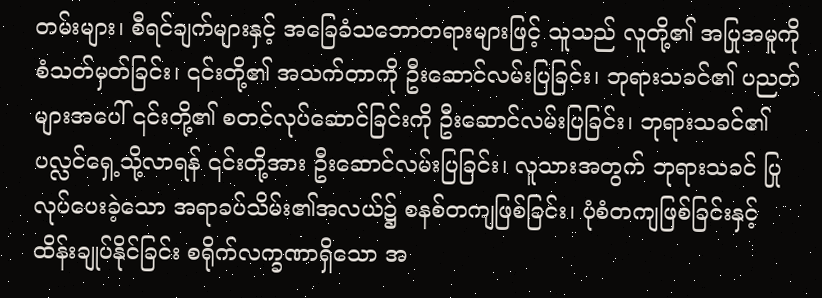တမ်းများ၊ စီရင်ချက်များနှင့် အခြေခံသဘောတရားများဖြင့် သူသည် လူတို့၏ အပြုအမူကို စံသတ်မှတ်ခြင်း၊ ၎င်းတို့၏ အသက်တာကို ဦးဆောင်လမ်းပြခြင်း၊ ဘုရားသခင်၏ ပညတ်များအပေါ် ၎င်းတို့၏ စတင်လုပ်ဆောင်ခြင်းကို ဦးဆောင်လမ်းပြခြင်း၊ ဘုရားသခင်၏ ပလ္လင်ရှေ့သို့လာရန် ၎င်းတို့အား ဦးဆောင်လမ်းပြခြင်း၊ လူသားအတွက် ဘုရားသခင် ပြုလုပ်ပေးခဲ့သော အရာခပ်သိမ်း၏အလယ်၌ စနစ်တကျဖြစ်ခြင်း၊ ပုံစံတကျဖြစ်ခြင်းနှင့် ထိန်းချုပ်နိုင်ခြင်း စရိုက်လက္ခဏာရှိသော အ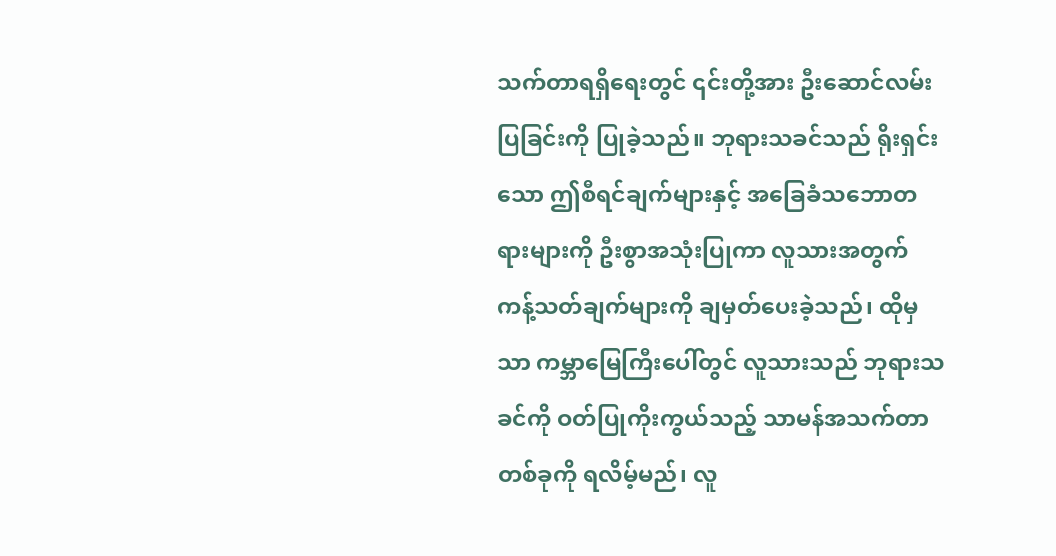သက်တာရရှိရေးတွင် ၎င်းတို့အား ဦးဆောင်လမ်းပြခြင်းကို ပြုခဲ့သည်။ ဘုရားသခင်သည် ရိုးရှင်းသော ဤစီရင်ချက်များနှင့် အခြေခံသဘောတရားများကို ဦးစွာအသုံးပြုကာ လူသားအတွက် ကန့်သတ်ချက်များကို ချမှတ်ပေးခဲ့သည်၊ ထိုမှသာ ကမ္ဘာမြေကြီးပေါ်တွင် လူသားသည် ဘုရားသခင်ကို ဝတ်ပြုကိုးကွယ်သည့် သာမန်အသက်တာတစ်ခုကို ရလိမ့်မည်၊ လူ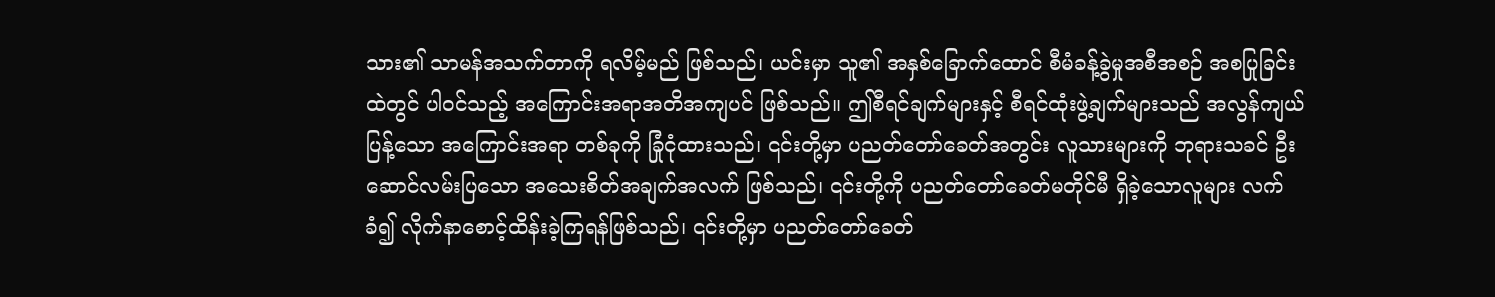သား၏ သာမန်အသက်တာကို ရလိမ့်မည် ဖြစ်သည်၊ ယင်းမှာ သူ၏ အနှစ်ခြောက်ထောင် စီမံခန့်ခွဲမှုအစီအစဉ် အစပြုခြင်းထဲတွင် ပါဝင်သည့် အကြောင်းအရာအတိအကျပင် ဖြစ်သည်။ ဤစီရင်ချက်များနှင့် စီရင်ထုံးဖွဲ့ချက်များသည် အလွန်ကျယ်ပြန့်သော အကြောင်းအရာ တစ်ခုကို ခြုံငုံထားသည်၊ ၎င်းတို့မှာ ပညတ်တော်ခေတ်အတွင်း လူသားများကို ဘုရားသခင် ဦးဆောင်လမ်းပြသော အသေးစိတ်အချက်အလက် ဖြစ်သည်၊ ၎င်းတို့ကို ပညတ်တော်ခေတ်မတိုင်မီ ရှိခဲ့သောလူများ လက်ခံ၍ လိုက်နာစောင့်ထိန်းခဲ့ကြရန်ဖြစ်သည်၊ ၎င်းတို့မှာ ပညတ်တော်ခေတ်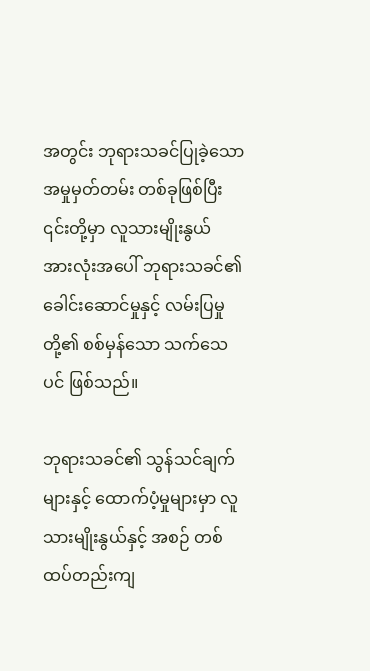အတွင်း ဘုရားသခင်ပြုခဲ့သော အမှုမှတ်တမ်း တစ်ခုဖြစ်ပြီး ၎င်းတို့မှာ လူသားမျိုးနွယ် အားလုံးအပေါ် ဘုရားသခင်၏ ခေါင်းဆောင်မှုနှင့် လမ်းပြမှုတို့၏ စစ်မှန်သော သက်သေပင် ဖြစ်သည်။

ဘုရားသခင်၏ သွန်သင်ချက်များနှင့် ထောက်ပံ့မှုများမှာ လူသားမျိုးနွယ်နှင့် အစဉ် တစ်ထပ်တည်းကျ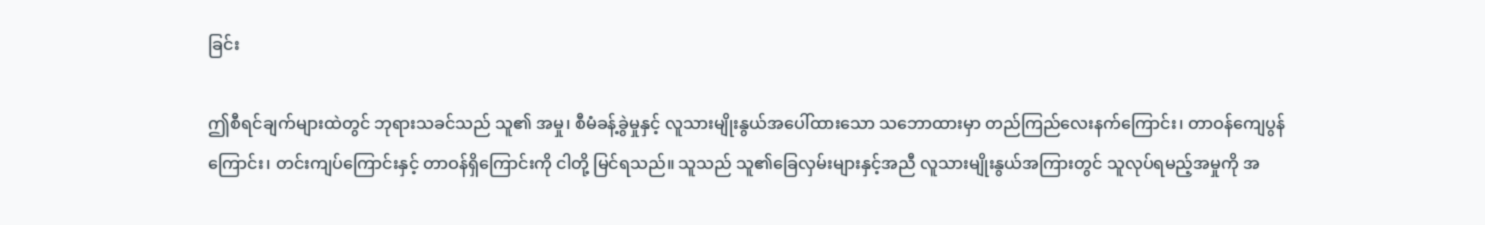ခြင်း

ဤစီရင်ချက်များထဲတွင် ဘုရားသခင်သည် သူ၏ အမှု၊ စီမံခန့်ခွဲမှုနှင့် လူသားမျိုးနွယ်အပေါ်ထားသော သဘောထားမှာ တည်ကြည်လေးနက်ကြောင်း၊ တာဝန်ကျေပွန်ကြောင်း၊ တင်းကျပ်ကြောင်းနှင့် တာဝန်ရှိကြောင်းကို ငါတို့ မြင်ရသည်။ သူသည် သူ၏ခြေလှမ်းများနှင့်အညီ လူသားမျိုးနွယ်အကြားတွင် သူလုပ်ရမည့်အမှုကို အ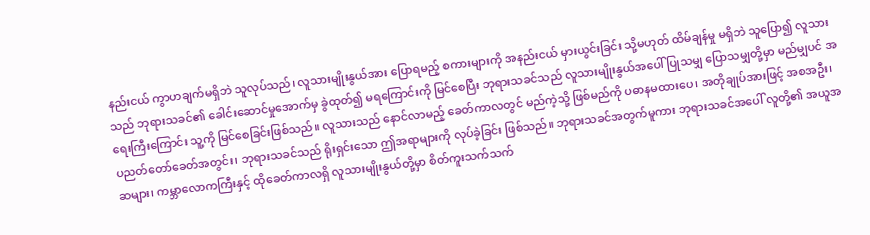နည်းငယ် ကွာဟချက်မရှိဘဲ သူလုပ်သည်၊ လူသားမျိုးနွယ်အား ပြောရမည့် စကားများကို အနည်းငယ် မှားယွင်းခြင်း သို့မဟုတ် ထိမ်ချန်မှု မရှိဘဲ သူပြော၍ လူသားသည် ဘုရားသခင်၏ ခေါင်းဆောင်မှုအောက်မှ ခွဲထုတ်၍ မရကြောင်းကို မြင်စေပြီး ဘုရားသခင်သည် လူသားမျိုးနွယ်အပေါ် ပြုသမျှ ပြောသမျှတို့မှာ မည်မျှပင် အရေးကြီးကြောင်း သူ့ကို မြင်စေခြင်းဖြစ်သည်။ လူသားသည် နောင်လာမည့် ခေတ်ကာလတွင် မည်ကဲ့သို့ ဖြစ်မည်ကို ပဓာနမထားပေ၊ အတိုချုပ်အားဖြင့် အစအဦး၊ ပညတ်တော်ခေတ်အတွင်း၊ ဘုရားသခင်သည် ရိုးရှင်းသော ဤအရာများကို လုပ်ခဲ့ခြင်း ဖြစ်သည်။ ဘုရားသခင်အတွက်မူကား ဘုရားသခင်အပေါ် လူတို့၏ အယူအဆများ၊ ကမ္ဘာလောကကြီးနှင့် ထိုခေတ်ကာလရှိ လူသားမျိုးနွယ်တို့မှာ စိတ်ကူးသက်သက်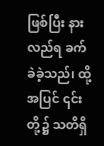ဖြစ်ပြီး နားလည်ရ ခက်ခဲခဲ့သည်၊ ထို့အပြင် ၎င်းတို့၌ သတိရှိ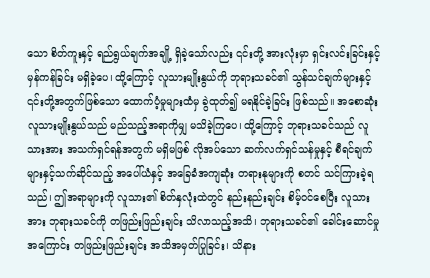သော စိတ်ကူးနှင့် ရည်ရွယ်ချက်အချို့ ရှိခဲ့သော်လည်း ၎င်းတို့ အားလုံးမှာ ရှင်းလင်းခြင်းနှင့် မှန်ကန်ခြင်း မရှိခဲ့ပေ၊ ထို့ကြောင့် လူသားမျိုးနွယ်ကို ဘုရားသခင်၏ သွန်သင်ချက်များနှင့် ၎င်းတို့အတွက်ဖြစ်သော ထောက်ပံ့မှုများထံမှ ခွဲထုတ်၍ မရနိုင်ခဲ့ခြင်း ဖြစ်သည်။ အစောဆုံး လူသားမျိုးနွယ်သည် မည်သည့်အရာကိုမျှ မသိခဲ့ကြပေ၊ ထို့ကြောင့် ဘုရားသခင်သည် လူသားအား အသက်ရှင်ရန်အတွက် မရှိမဖြစ် လိုအပ်သော ဆက်လက်ရှင်သန်မှုနှင့် စီရင်ချက်များနှင့်သက်ဆိုင်သည့် အပေါ်ယံနှင့် အခြေခံအကျဆုံး တရားနုများကို စတင် သင်ကြားခဲ့ရသည်၊ ဤအရာများကို လူသား၏ စိတ်နှလုံးထဲတွင် နည်းနည်းချင်း စိမ့်ဝင်စေပြီး လူသားအား ဘုရားသခင်ကို တဖြည်းဖြည်းချင်း သိလာသည့်အသိ၊ ဘုရားသခင်၏ ခေါင်းဆောင်မှုအကြောင်း တဖြည်းဖြည်းချင်း အသိအမှတ်ပြုခြင်း၊ သိနား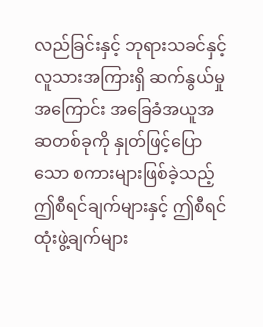လည်ခြင်းနှင့် ဘုရားသခင်နှင့် လူသားအကြားရှိ ဆက်နွယ်မှု အကြောင်း အခြေခံအယူအဆတစ်ခုကို နှုတ်ဖြင့်ပြောသော စကားများဖြစ်ခဲ့သည့် ဤစီရင်ချက်များနှင့် ဤစီရင်ထုံးဖွဲ့ချက်များ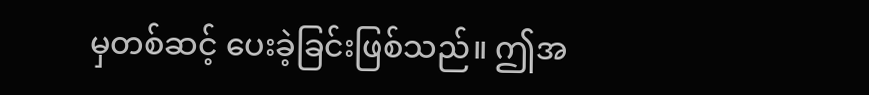မှတစ်ဆင့် ပေးခဲ့ခြင်းဖြစ်သည်။ ဤအ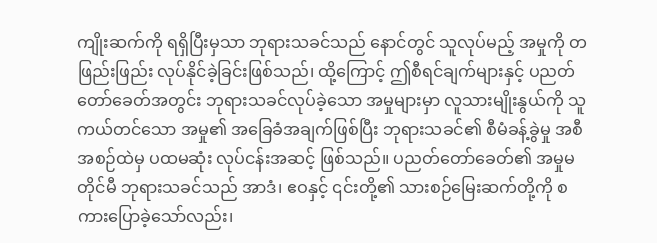ကျိုးဆက်ကို ရရှိပြီးမှသာ ဘုရားသခင်သည် နောင်တွင် သူလုပ်မည့် အမှုကို တဖြည်းဖြည်း လုပ်နိုင်ခဲ့ခြင်းဖြစ်သည်၊ ထို့ကြောင့် ဤစီရင်ချက်များနှင့် ပညတ်တော်ခေတ်အတွင်း ဘုရားသခင်လုပ်ခဲ့သော အမှုများမှာ လူသားမျိုးနွယ်ကို သူကယ်တင်သော အမှု၏ အခြေခံအချက်ဖြစ်ပြီး ဘုရားသခင်၏ စီမံခန့်ခွဲမှု အစီအစဉ်ထဲမှ ပထမဆုံး လုပ်ငန်းအဆင့် ဖြစ်သည်။ ပညတ်တော်ခေတ်၏ အမှုမတိုင်မီ ဘုရားသခင်သည် အာဒံ၊ ဧဝနှင့် ၎င်းတို့၏ သားစဉ်မြေးဆက်တို့ကို စကားပြောခဲ့သော်လည်း၊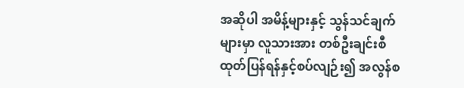အဆိုပါ အမိန့်များနှင့် သွန်သင်ချက်များမှာ လူသားအား တစ်ဦးချင်းစီ ထုတ်ပြန်ရန်နှင့်စပ်လျဉ်း၍ အလွန်စ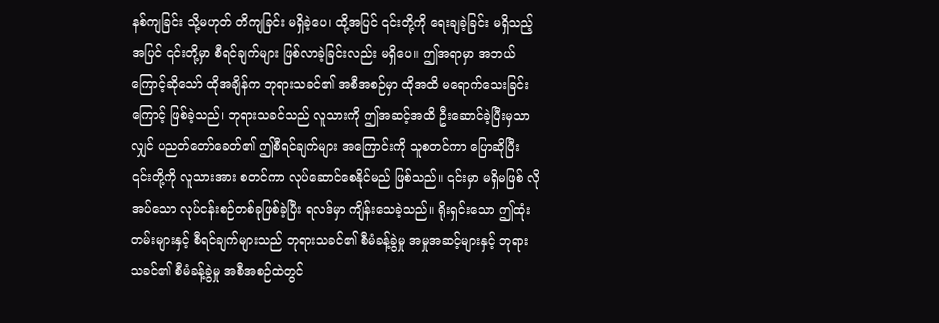နစ်ကျခြင်း သို့မဟုတ် တိကျခြင်း မရှိခဲ့ပေ၊ ထို့အပြင် ၎င်းတို့ကို ရေးချခဲ့ခြင်း မရှိသည့်အပြင် ၎င်းတို့မှာ စီရင်ချက်များ ဖြစ်လာခဲ့ခြင်းလည်း မရှိပေ။ ဤအရာမှာ အဘယ်ကြောင့်ဆိုသော် ထိုအချိန်က ဘုရားသခင်၏ အစီအစဉ်မှာ ထိုအထိ မရောက်သေးခြင်းကြောင့် ဖြစ်ခဲ့သည်၊ ဘုရားသခင်သည် လူသားကို ဤအဆင့်အထိ ဦးဆောင်ခဲ့ပြီးမှသာလျှင် ပညတ်တော်ခေတ်၏ ဤစီရင်ချက်များ အကြောင်းကို သူစတင်ကာ ပြောဆိုပြီး ၎င်းတို့ကို လူသားအား စတင်ကာ လုပ်ဆောင်စေနိုင်မည် ဖြစ်သည်။ ၎င်းမှာ မရှိမဖြစ် လိုအပ်သော လုပ်ငန်းစဉ်တစ်ခုဖြစ်ခဲ့ပြီး ရလဒ်မှာ ကျိန်းသေခဲ့သည်။ ရိုးရှင်းသော ဤထုံးတမ်းများနှင့် စီရင်ချက်များသည် ဘုရားသခင်၏ စီမံခန့်ခွဲမှု အမှုအဆင့်များနှင့် ဘုရားသခင်၏ စီမံခန့်ခွဲမှု အစီအစဉ်ထဲတွင်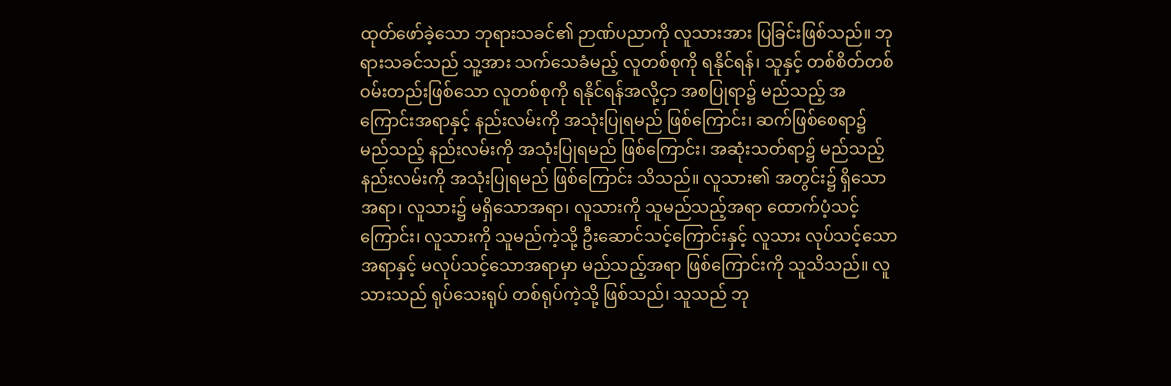ထုတ်ဖော်ခဲ့သော ဘုရားသခင်၏ ဉာဏ်ပညာကို လူသားအား ပြခြင်းဖြစ်သည်။ ဘုရားသခင်သည် သူ့အား သက်သေခံမည့် လူတစ်စုကို ရနိုင်ရန်၊ သူနှင့် တစ်စိတ်တစ်ဝမ်းတည်းဖြစ်သော လူတစ်စုကို ရနိုင်ရန်အလို့ငှာ အစပြုရာ၌ မည်သည့် အကြောင်းအရာနှင့် နည်းလမ်းကို အသုံးပြုရမည် ဖြစ်ကြောင်း၊ ဆက်ဖြစ်စေရာ၌ မည်သည့် နည်းလမ်းကို အသုံးပြုရမည် ဖြစ်ကြောင်း၊ အဆုံးသတ်ရာ၌ မည်သည့် နည်းလမ်းကို အသုံးပြုရမည် ဖြစ်ကြောင်း သိသည်။ လူသား၏ အတွင်း၌ ရှိသောအရာ၊ လူသား၌ မရှိသောအရာ၊ လူသားကို သူမည်သည့်အရာ ထောက်ပံ့သင့်ကြောင်း၊ လူသားကို သူမည်ကဲ့သို့ ဦးဆောင်သင့်ကြောင်းနှင့် လူသား လုပ်သင့်သောအရာနှင့် မလုပ်သင့်သောအရာမှာ မည်သည့်အရာ ဖြစ်ကြောင်းကို သူသိသည်။ လူသားသည် ရုပ်သေးရုပ် တစ်ရုပ်ကဲ့သို့ ဖြစ်သည်၊ သူသည် ဘု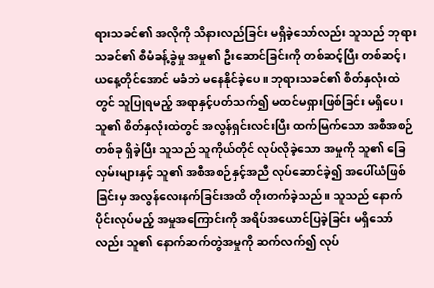ရားသခင်၏ အလိုကို သိနားလည်ခြင်း မရှိခဲ့သော်လည်း သူသည် ဘုရားသခင်၏ စီမံခန့်ခွဲမှု အမှု၏ ဦးဆောင်ခြင်းကို တစ်ဆင့်ပြီး တစ်ဆင့်၊ ယနေ့တိုင်အောင် မခံဘဲ မနေနိုင်ခဲ့ပေ။ ဘုရားသခင်၏ စိတ်နှလုံးထဲတွင် သူပြုရမည့် အရာနှင့်ပတ်သက်၍ မထင်မရှားဖြစ်ခြင်း မရှိပေ၊ သူ၏ စိတ်နှလုံးထဲတွင် အလွန်ရှင်းလင်းပြီး ထက်မြက်သော အစီအစဉ်တစ်ခု ရှိခဲ့ပြီး သူသည် သူကိုယ်တိုင် လုပ်လိုခဲ့သော အမှုကို သူ၏ ခြေလှမ်းများနှင့် သူ၏ အစီအစဉ်နှင့်အညီ လုပ်ဆောင်ခဲ့၍ အပေါ်ယံဖြစ်ခြင်းမှ အလွန်လေးနက်ခြင်းအထိ တိုးတက်ခဲ့သည်။ သူသည် နောက်ပိုင်းလုပ်မည့် အမှုအကြောင်းကို အရိပ်အယောင်ပြခဲ့ခြင်း မရှိသော်လည်း သူ၏ နောက်ဆက်တွဲအမှုကို ဆက်လက်၍ လုပ်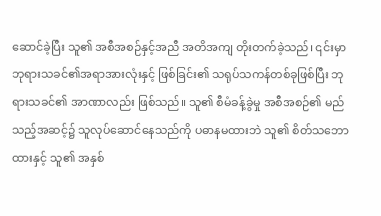ဆောင်ခဲ့ပြီး သူ၏ အစီအစဉ်နှင့်အညီ အတိအကျ တိုးတက်ခဲ့သည်၊ ၎င်းမှာ ဘုရားသခင်၏အရာအားလုံးနှင့် ဖြစ်ခြင်း၏ သရုပ်သကန်တစ်ခုဖြစ်ပြီး ဘုရားသခင်၏ အာဏာလည်း ဖြစ်သည်။ သူ၏ စီမံခန့်ခွဲမှု အစီအစဉ်၏ မည်သည့်အဆင့်၌ သူလုပ်ဆောင်နေသည်ကို ပဓာနမထားဘဲ သူ၏ စိတ်သဘောထားနှင့် သူ၏ အနှစ်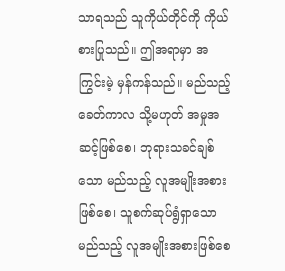သာရသည် သူကိုယ်တိုင်ကို ကိုယ်စားပြုသည်။ ဤအရာမှာ အကြွင်းမဲ့ မှန်ကန်သည်။ မည်သည့် ခေတ်ကာလ သို့မဟုတ် အမှုအဆင့်ဖြစ်စေ၊ ဘုရားသခင်ချစ်သော မည်သည့် လူအမျိုးအစားဖြစ်စေ၊ သူစက်ဆုပ်ရွံရှာသော မည်သည့် လူအမျိုးအစားဖြစ်စေ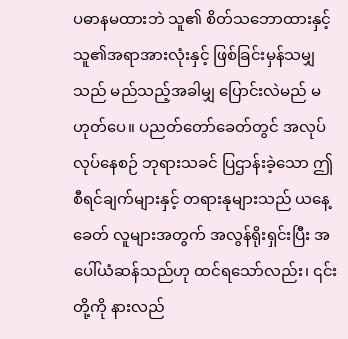ပဓာနမထားဘဲ သူ၏ စိတ်သဘောထားနှင့် သူ၏အရာအားလုံးနှင့် ဖြစ်ခြင်းမှန်သမျှသည် မည်သည့်အခါမျှ ပြောင်းလဲမည် မဟုတ်ပေ။ ပညတ်တော်ခေတ်တွင် အလုပ်လုပ်နေစဉ် ဘုရားသခင် ပြဌာန်းခဲ့သော ဤစီရင်ချက်များနှင့် တရားနုများသည် ယနေ့ခေတ် လူများအတွက် အလွန်ရိုးရှင်းပြီး အပေါ်ယံဆန်သည်ဟု ထင်ရသော်လည်း၊ ၎င်းတို့ကို နားလည်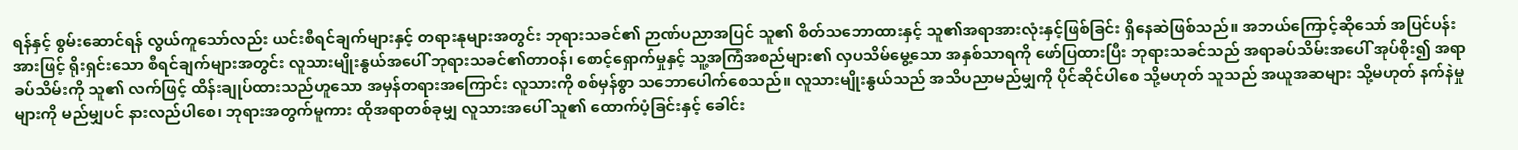ရန်နှင့် စွမ်းဆောင်ရန် လွယ်ကူသော်လည်း ယင်းစီရင်ချက်များနှင့် တရားနုများအတွင်း ဘုရားသခင်၏ ဉာဏ်ပညာအပြင် သူ၏ စိတ်သဘောထားနှင့် သူ၏အရာအားလုံးနှင့်ဖြစ်ခြင်း ရှိနေဆဲဖြစ်သည်။ အဘယ်ကြောင့်ဆိုသော် အပြင်ပန်းအားဖြင့် ရိုးရှင်းသော စီရင်ချက်များအတွင်း လူသားမျိုးနွယ်အပေါ် ဘုရားသခင်၏တာဝန်၊ စောင့်ရှောက်မှုနှင့် သူ့အကြံအစည်များ၏ လှပသိမ်မွေ့သော အနှစ်သာရကို ဖော်ပြထားပြီး ဘုရားသခင်သည် အရာခပ်သိမ်းအပေါ် အုပ်စိုး၍ အရာခပ်သိမ်းကို သူ၏ လက်ဖြင့် ထိန်းချုပ်ထားသည်ဟူသော အမှန်တရားအကြောင်း လူသားကို စစ်မှန်စွာ သဘောပေါက်စေသည်။ လူသားမျိုးနွယ်သည် အသိပညာမည်မျှကို ပိုင်ဆိုင်ပါစေ သို့မဟုတ် သူသည် အယူအဆများ သို့မဟုတ် နက်နဲမှုများကို မည်မျှပင် နားလည်ပါစေ၊ ဘုရားအတွက်မူကား ထိုအရာတစ်ခုမျှ လူသားအပေါ် သူ၏ ထောက်ပံ့ခြင်းနှင့် ခေါင်း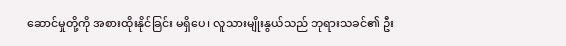ဆောင်မှုတို့ကို အစားထိုးနိုင်ခြင်း မရှိပေ၊ လူသားမျိုးနွယ်သည် ဘုရားသခင်၏ ဦး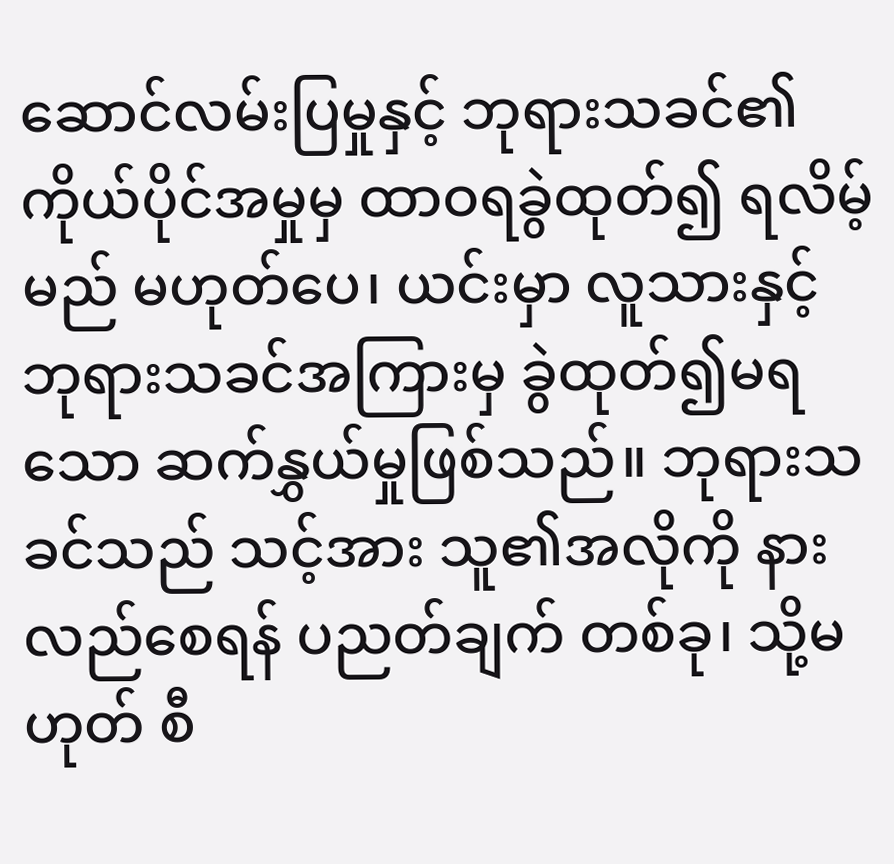ဆောင်လမ်းပြမှုနှင့် ဘုရားသခင်၏ ကိုယ်ပိုင်အမှုမှ ထာဝရခွဲထုတ်၍ ရလိမ့်မည် မဟုတ်ပေ၊ ယင်းမှာ လူသားနှင့် ဘုရားသခင်အကြားမှ ခွဲထုတ်၍မရသော ဆက်နွှယ်မှုဖြစ်သည်။ ဘုရားသခင်သည် သင့်အား သူ၏အလိုကို နားလည်စေရန် ပညတ်ချက် တစ်ခု၊ သို့မဟုတ် စီ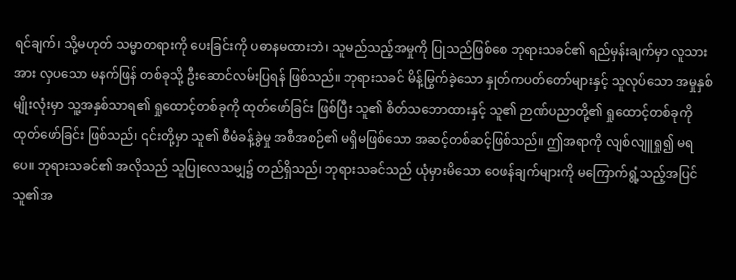ရင်ချက်၊ သို့မဟုတ် သမ္မာတရားကို ပေးခြင်းကို ပဓာနမထားဘဲ၊ သူမည်သည့်အမှုကို ပြုသည်ဖြစ်စေ ဘုရားသခင်၏ ရည်မှန်းချက်မှာ လူသားအား လှပသော မနက်ဖြန် တစ်ခုသို့ ဦးဆောင်လမ်းပြရန် ဖြစ်သည်။ ဘုရားသခင် မိန့်မြွက်ခဲ့သော နှုတ်ကပတ်တော်များနှင့် သူလုပ်သော အမှုနှစ်မျိုးလုံးမှာ သူ့အနှစ်သာရ၏ ရှုထောင့်တစ်ခုကို ထုတ်ဖော်ခြင်း ဖြစ်ပြီး သူ၏ စိတ်သဘောထားနှင့် သူ၏ ဉာဏ်ပညာတို့၏ ရှုထောင့်တစ်ခုကို ထုတ်ဖော်ခြင်း ဖြစ်သည်၊ ၎င်းတို့မှာ သူ၏ စီမံခန့်ခွဲမှု အစီအစဉ်၏ မရှိမဖြစ်သော အဆင့်တစ်ဆင့်ဖြစ်သည်။ ဤအရာကို လျစ်လျူရှု၍ မရပေ။ ဘုရားသခင်၏ အလိုသည် သူပြုလေသမျှ၌ တည်ရှိသည်၊ ဘုရားသခင်သည် ယုံမှားမိသော ဝေဖန်ချက်များကို မကြောက်ရွံ့သည့်အပြင် သူ၏အ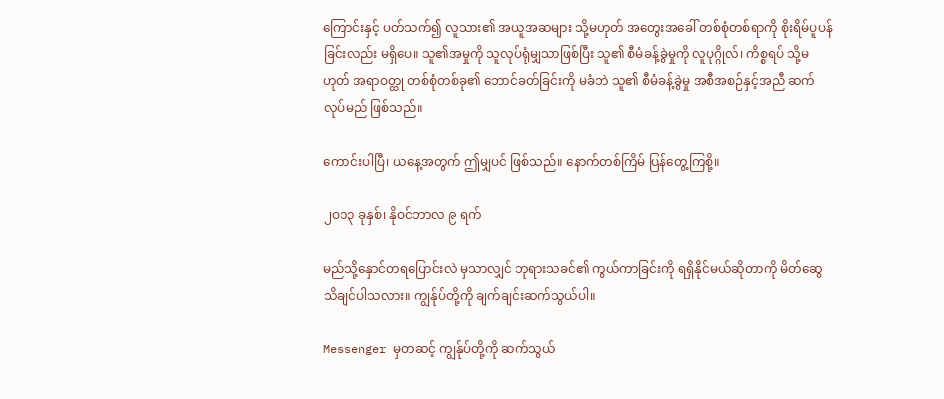ကြောင်းနှင့် ပတ်သက်၍ လူသား၏ အယူအဆများ သို့မဟုတ် အတွေးအခေါ် တစ်စုံတစ်ရာကို စိုးရိမ်ပူပန်ခြင်းလည်း မရှိပေ။ သူ၏အမှုကို သူလုပ်ရုံမျှသာဖြစ်ပြီး သူ၏ စီမံခန့်ခွဲမှုကို လူပုဂ္ဂိုလ်၊ ကိစ္စရပ် သို့မဟုတ် အရာဝတ္ထု တစ်စုံတစ်ခု၏ ဘောင်ခတ်ခြင်းကို မခံဘဲ သူ၏ စီမံခန့်ခွဲမှု အစီအစဉ်နှင့်အညီ ဆက်လုပ်မည် ဖြစ်သည်။

ကောင်းပါပြီ၊ ယနေ့အတွက် ဤမျှပင် ဖြစ်သည်။ နောက်တစ်ကြိမ် ပြန်တွေ့ကြစို့။

၂ဝ၁၃ ခုနှစ်၊ နိုဝင်ဘာလ ၉ ရက်

မည်သို့နှောင်တရပြောင်းလဲ မှသာလျှင် ဘုရားသခင်၏ ကွယ်ကာခြင်းကို ရရှိနိုင်မယ်ဆိုတာကို မိတ်ဆွေသိချင်ပါသလား။ ကျွန်ုပ်တို့ကို ချက်ချင်းဆက်သွယ်ပါ။

Messenger မှတဆင့် ကျွန်ုပ်တို့ကို ဆက်သွယ်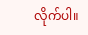လိုက်ပါ။